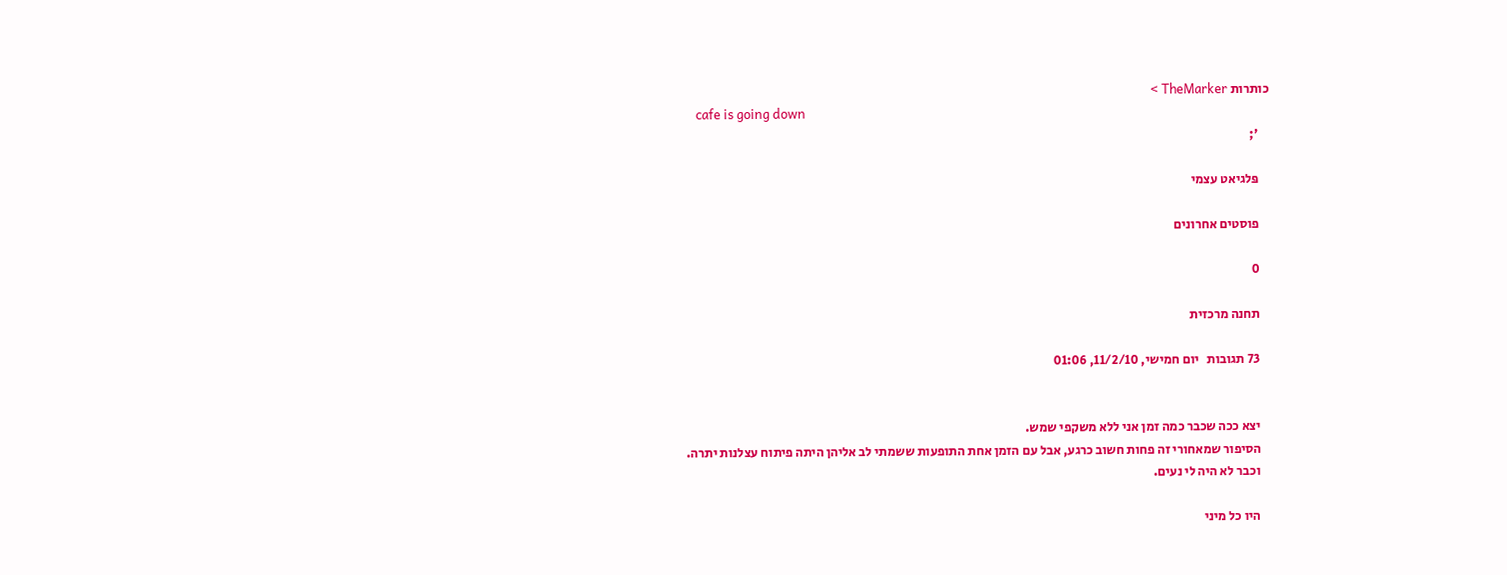כותרות TheMarker >
    cafe is going down
    ';

    פּלגיאט עצמי

    פוסטים אחרונים

    0

    תחנה מרכזית

    73 תגובות   יום חמישי, 11/2/10, 01:06


    יצא ככה שכבר כמה זמן אני ללא משקפי שמש.
    הסיפור שמאחורי זה פחות חשוב כרגע, אבל עם הזמן אחת התופעות ששמתי לב אליהן היתה פיתוח עצלנות יתרה.
    וכבר לא היה לי נעים.

    היו כל מיני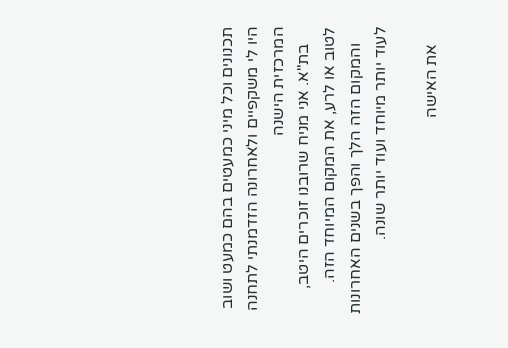תכנונים וכל מיני כמעטים בהם כמעט ושוב היו לי משקפיים ולאחרונה הזדמנתי לתחנה המרכזית הישנה
    בת"א. אני מניח שרובנו זוכרים היטב, לטוב או לרע, את המקום המיוחד הזה.
    והמקום הזה הלך והפך בשנים האחרונות לעוד יותר מיוחד ועוד יותר שונה.

    את האישה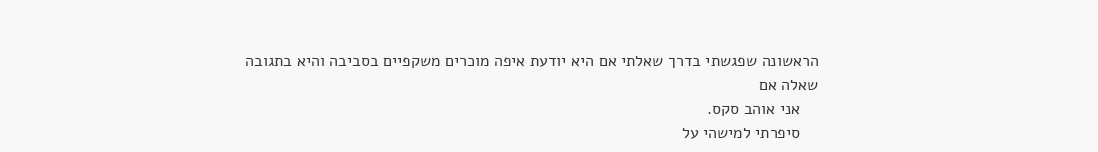הראשונה שפגשתי בדרך שאלתי אם היא יודעת איפה מוכרים משקפיים בסביבה והיא בתגובה שאלה אם
    אני אוהב סקס.
    סיפרתי למישהי על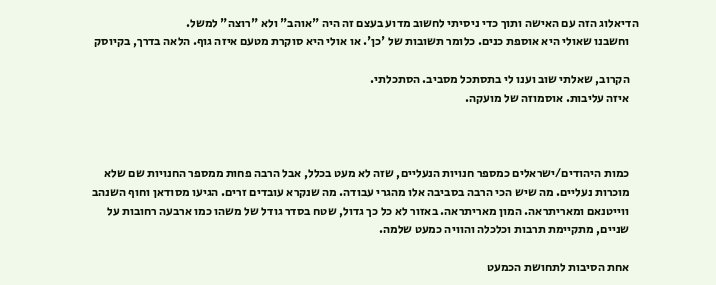הדיאלוג הזה עם האישה ותוך כדי ניסיתי לחשוב מדוע בעצם זה היה "אוהב" ולא "רוצה" למשל.
    וחשבנו שאולי היא אוספת כנים. כלומר תשובות של 'כן'. או אולי היא סוקרת מטעם איזה גוף. הלאה בדרך, בקיוסק

    הקרוב, שאלתי שוב וענו לי בתסתכל מסביב. הסתכלתי.
    איזה עליבות. אוסמוזה של מועקה.



    כמות היהודים/ישראלים כמספר חנויות הנעליים, שזה לא מעט בכלל, אבל הרבה פחות ממספר החנויות שם שלא
    מוכרות נעליים. מה שיש הכי הרבה בסביבה אלו מהגרי עבודה. מה שנקרא עובדים זרים. הגיעו מסודאן וחוף השנהב
    ווייטנאם ומאריתראה. המון מאריתראה. באזור לא כל כך גדול, שטח בסדר גודל של משהו כמו ארבעה רחובות על
    שניים, מתקיימת תרבות וכלכלה והוויה כמעט שלמה.

    אחת הסיבות לתחושת הכמעט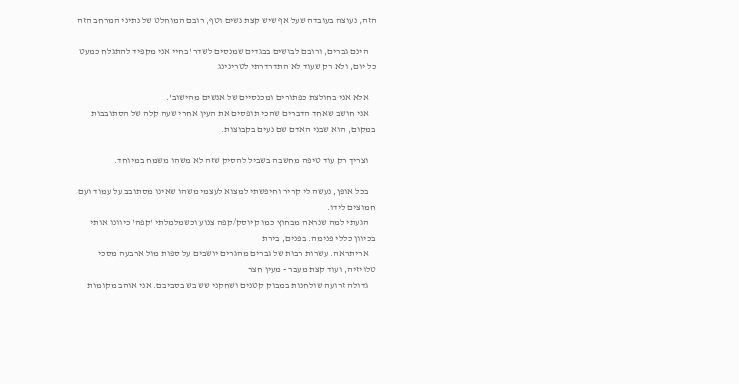הזה, נעוצה בעובדה שעל אף שיש קצת נשים וטף, רובם המוחלט של נתיני המרחב הזה

    הינם גברים, ורובם לבושים בבגדים שמנסים לשדר 'בחיי אני מקפיד להתגלח כמעט כל יום, ולא רק שעוד לא התדרדרתי לטרינינג

    אלא אני בחולצת כפתורים ומכנסיים של אנשים מהישוב'.
    אני חושב שאחד הדברים שהכי תופסים את העין אחרי שעה קלה של הסתובבות במקום, הוא שבני האדם שם נעים בקבוצות.

    וצריך רק עוד טיפה מחשבה בשביל להסיק שזה לא משהו משמח במיוחד.

    בכל אופן, נעשה לי קריר וחיפשתי למצוא לעצמי משהו שאינו מסתובב על עמוד ועם חמוצים לידו.
    הגעתי למה שנראה מבחוץ כמו קיוסק/קפה צנוע וכשמלמלתי 'קפה' כיוונו אותי בכיוון כללי פנימה. בפנים, בירת
    אריתראה. עשרות רבות של גברים מהגרים יושבים על ספות מול ארבעה מסכי טלויזיה, ועוד קצת מעבר - מעין חצר
    גדולה זרועה שולחנות במבוק קטנים ושחקני שש בש בסביבם. אני אוהב מקומות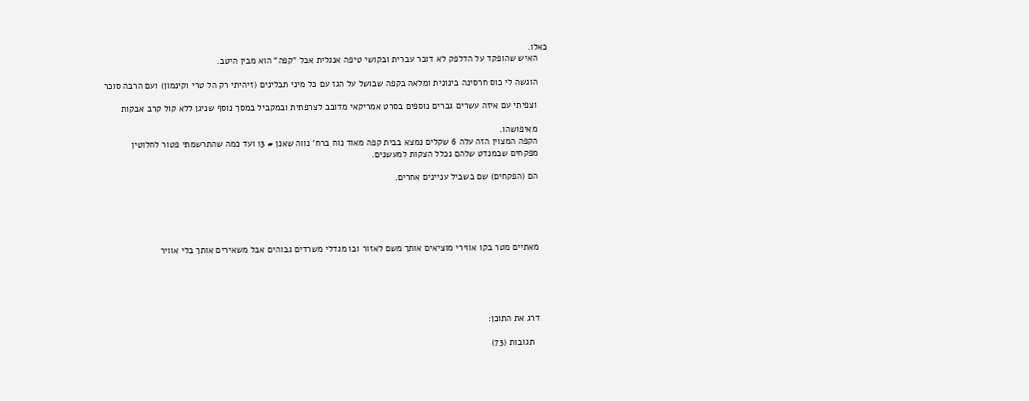כאלו.
    האיש שהופקד על הדלפק לא דובר עברית ובקושי טיפה אנגלית אבל "קפה" הוא מבין היטב.

    הוגשה לי כוס חרסינה בינונית ומלאה בקפה שבושל על הגז עם כל מיני תבלינים (זיהיתי רק הל טרי וקינמון) ועם הרבה סוכר

    וצפיתי עם איזה עשרים גברים נוספים בסרט אמריקאי מדובב לצרפתית ובמקביל במסך נוסף שניגן ללא קול קרב אבקות

    מאיפושהו.
    הקפה המצוין הזה עלה 6 שקלים נמצא בבית קפה מאוד נוח ברח' נווה שאנן # 13 ועד כמה שהתרשמתי פטור לחלוטין
    מפקחים שבמנדט שלהם נכלל הצקות למעשנים.

    הם (הפקחים) שם בשביל עניינים אחרים.





    מאתיים מטר בקו אווירי מוציאים אותך משם לאזור ובו מגדלי משרדים גבוהים אבל משאירים אותך בלי אוויר





    דרג את התוכן:

      תגובות (73)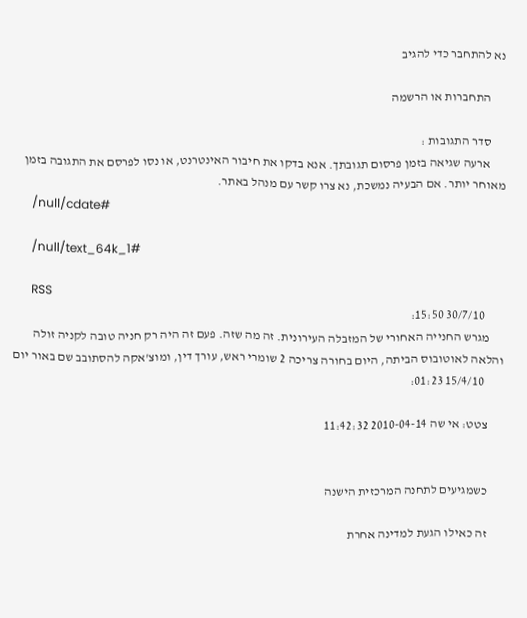נא להתחבר כדי להגיב

      התחברות או הרשמה

      סדר התגובות :
      ארעה שגיאה בזמן פרסום תגובתך. אנא בדקו את חיבור האינטרנט, או נסו לפרסם את התגובה בזמן מאוחר יותר. אם הבעיה נמשכת, נא צרו קשר עם מנהל באתר.
      /null/cdate#

      /null/text_64k_1#

      RSS
        30/7/10 15:50:
      מגרש החנייה האחורי של המזבלה העירונית. זה מה שזה. פעם זה היה רק חניה טובה לקניה זולה והלאה לאוטובוס הביתה, היום בחורה צריכה 2 שומרי ראש, עורך דין, ומוצ'אקה להסתובב שם באור יום
        15/4/10 01:23:

      צטט: אי שה 2010-04-14 11:42:32


      כשמגיעים לתחנה המרכזית הישנה

      זה כאילו הגעת למדינה אחרת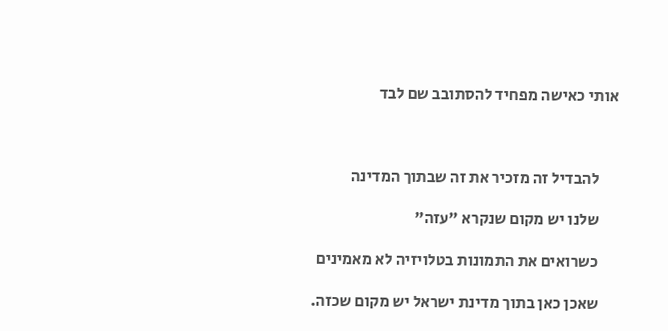אותי כאישה מפחיד להסתובב שם לבד



      להבדיל זה מזכיר את זה שבתוך המדינה

      שלנו יש מקום שנקרא "עזה"

      כשרואים את התמונות בטלויזיה לא מאמינים

      שאכן כאן בתוך מדינת ישראל יש מקום שכזה.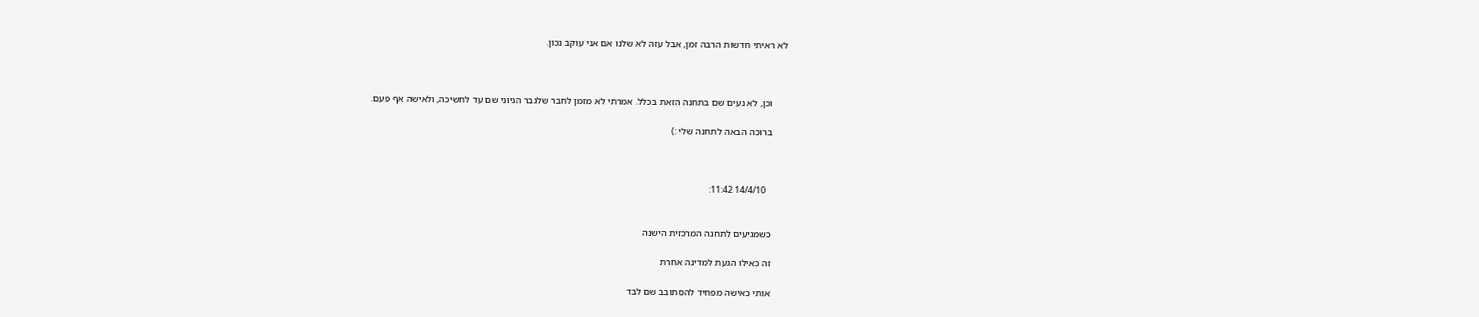לא ראיתי חדשות הרבה זמן, אבל עזה לא שלנו אם אני עוקב נכון.



      וכן, לא נעים שם בתחנה הזאת בכלל. אמרתי לא מזמן לחבר שלגבר הגיוני שם עד לחשיכה, ולאישה אף פעם.

      ברוכה הבאה לתחנה שלי :)



        14/4/10 11:42:


      כשמגיעים לתחנה המרכזית הישנה

      זה כאילו הגעת למדינה אחרת

      אותי כאישה מפחיד להסתובב שם לבד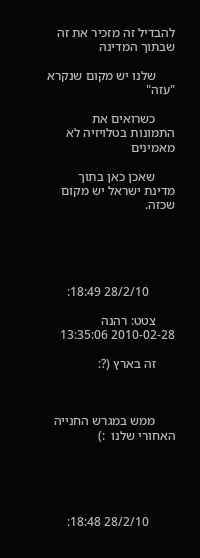להבדיל זה מזכיר את זה שבתוך המדינה

      שלנו יש מקום שנקרא "עזה"

      כשרואים את התמונות בטלויזיה לא מאמינים

      שאכן כאן בתוך מדינת ישראל יש מקום שכזה.





        28/2/10 18:49:

      צטט: רהנה 2010-02-28 13:35:06

      זה בארץ (?:



      ממש במגרש החנייה האחורי שלנו  :)





        28/2/10 18:48: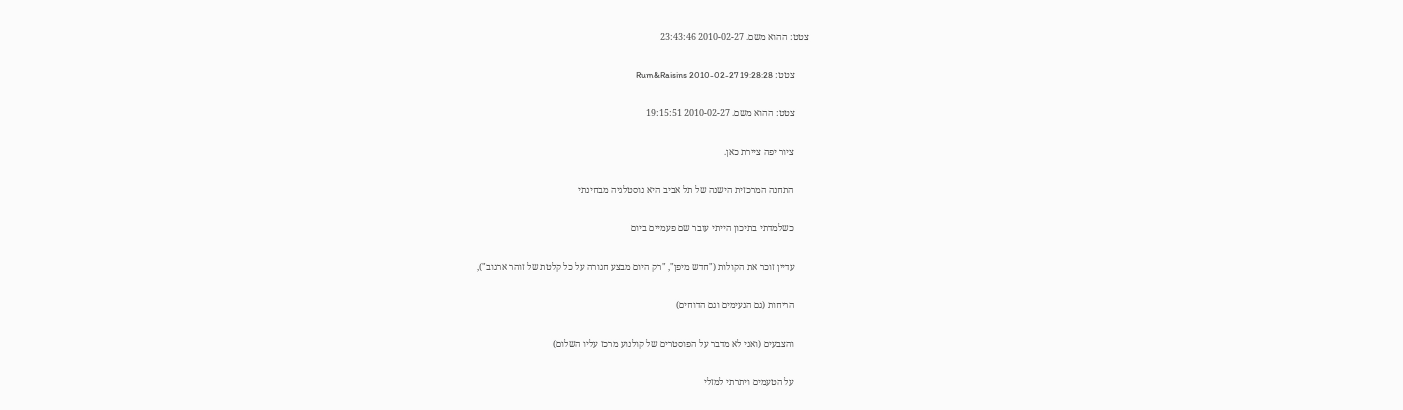צטט: ההוא משם. 2010-02-27 23:43:46

      צטט: Rum&Raisins 2010-02-27 19:28:28

      צטט: ההוא משם. 2010-02-27 19:15:51

      ציור יפה ציירת כאן.

      התחנה המרכזית הישנה של תל אביב היא נוסטלגיה מבחינתי

      כשלמדתי בתיכון הייתי עובר שם פעמיים ביום

      עדיין זוכר את הקולות ("חדש מיפן", "רק היום מבצע חגורה על כל קלטת של זוהר ארגוב"),

      הריחות (גם הנעימים וגם הדוחים)

      והצבעים (ואני לא מדבר על הפוסטרים של קולנוע מרכז עליו השלום)

      על הטעמים ויתרתי למזלי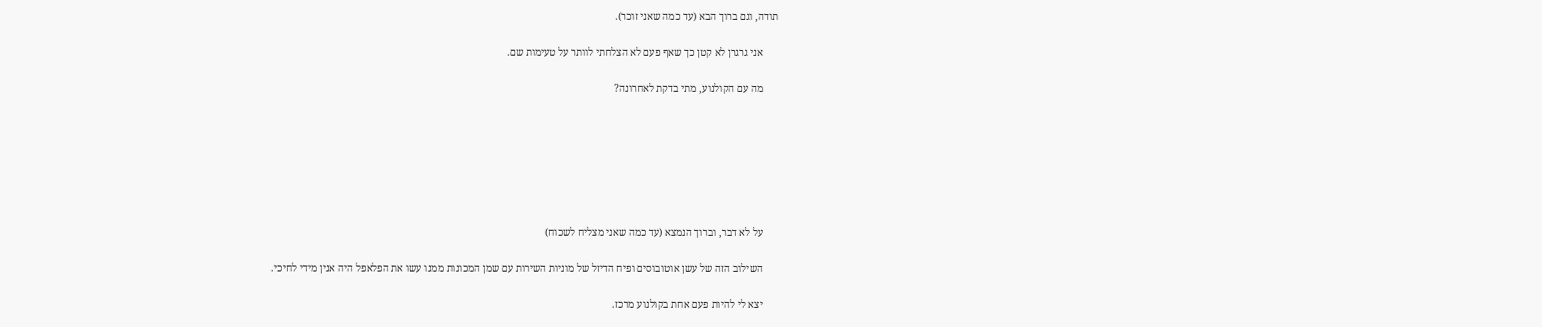תודה, וגם ברוך הבא (עד כמה שאני זוכר).

      אני גרגרן לא קטן כך שאף פעם לא הצלחתי לוותר על טעימות שם.

      מה עם הקולנוע, מתי בדקת לאחרונה?







      על לא דבר, וברוך הנמצא (עד כמה שאני מצליח לשכוח)

      השילוב הזה של עשן אוטובוסים ופיח הדיזל של מוניות השירות עם שמן המכונות ממנו עשו את הפלאפל היה אנין מידי לחיכי.

      יצא לי להיות פעם אחת בקולנוע מרכז.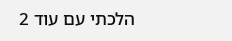הלכתי עם עוד 2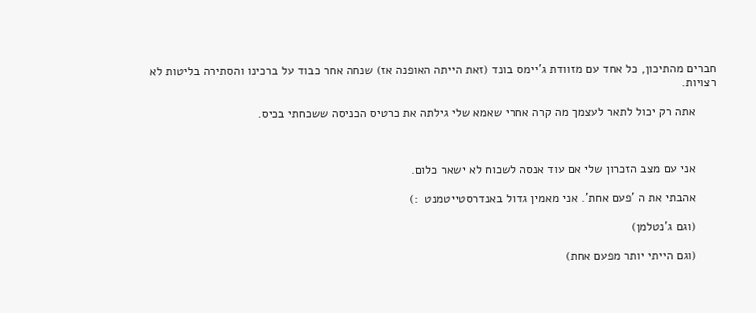חברים מהתיכון, כל אחד עם מזוודת ג'יימס בונד (זאת הייתה האופנה אז) שנחה אחר כבוד על ברכינו והסתירה בליטות לא רצויות.

      אתה רק יכול לתאר לעצמך מה קרה אחרי שאמא שלי גילתה את כרטיס הכניסה ששכחתי בכיס.



      אני עם מצב הזכרון שלי אם עוד אנסה לשכוח לא ישאר כלום.

      אהבתי את ה 'פעם אחת'. אני מאמין גדול באנדרסטייטמנט  :)

      (וגם ג'נטלמן)

      (וגם הייתי יותר מפעם אחת)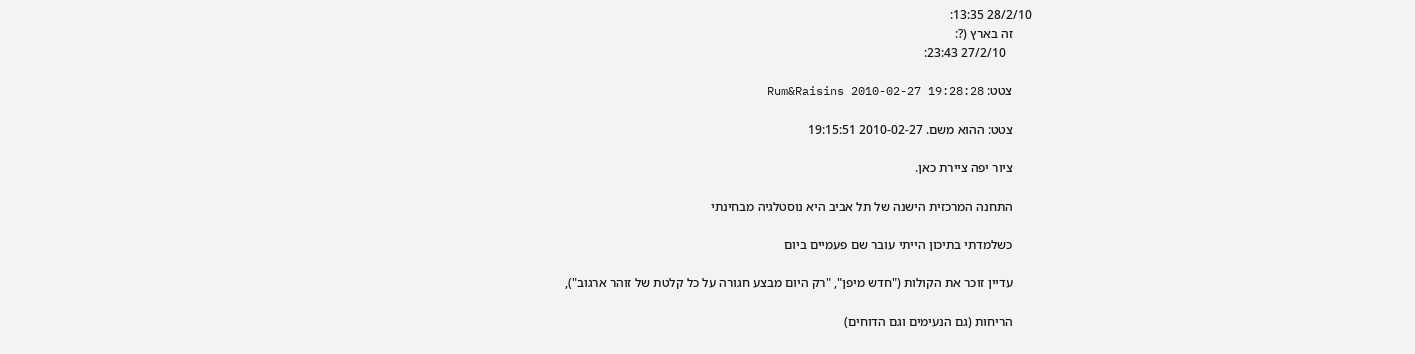28/2/10 13:35:
      זה בארץ (?:
        27/2/10 23:43:

      צטט: Rum&Raisins 2010-02-27 19:28:28

      צטט: ההוא משם. 2010-02-27 19:15:51

      ציור יפה ציירת כאן.

      התחנה המרכזית הישנה של תל אביב היא נוסטלגיה מבחינתי

      כשלמדתי בתיכון הייתי עובר שם פעמיים ביום

      עדיין זוכר את הקולות ("חדש מיפן", "רק היום מבצע חגורה על כל קלטת של זוהר ארגוב"),

      הריחות (גם הנעימים וגם הדוחים)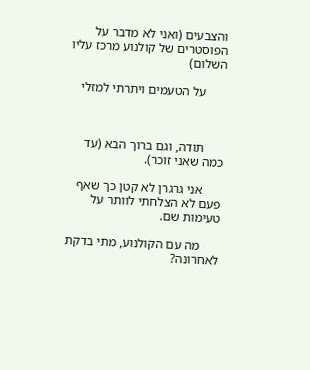והצבעים (ואני לא מדבר על הפוסטרים של קולנוע מרכז עליו השלום)

      על הטעמים ויתרתי למזלי



      תודה, וגם ברוך הבא (עד כמה שאני זוכר).

      אני גרגרן לא קטן כך שאף פעם לא הצלחתי לוותר על טעימות שם.

      מה עם הקולנוע, מתי בדקת לאחרונה?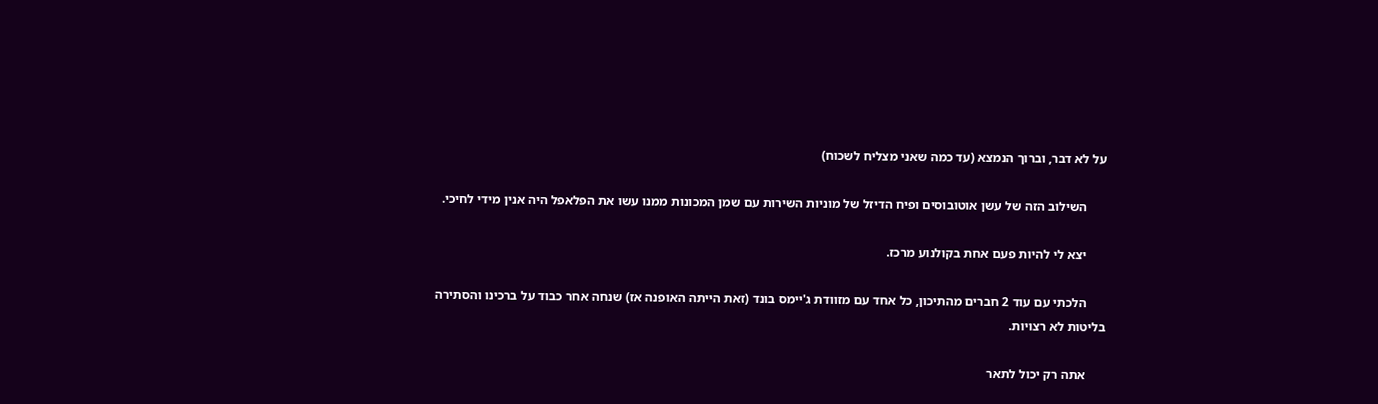על לא דבר, וברוך הנמצא (עד כמה שאני מצליח לשכוח)

      השילוב הזה של עשן אוטובוסים ופיח הדיזל של מוניות השירות עם שמן המכונות ממנו עשו את הפלאפל היה אנין מידי לחיכי.

      יצא לי להיות פעם אחת בקולנוע מרכז.

      הלכתי עם עוד 2 חברים מהתיכון, כל אחד עם מזוודת ג'יימס בונד (זאת הייתה האופנה אז) שנחה אחר כבוד על ברכינו והסתירה בליטות לא רצויות.

      אתה רק יכול לתאר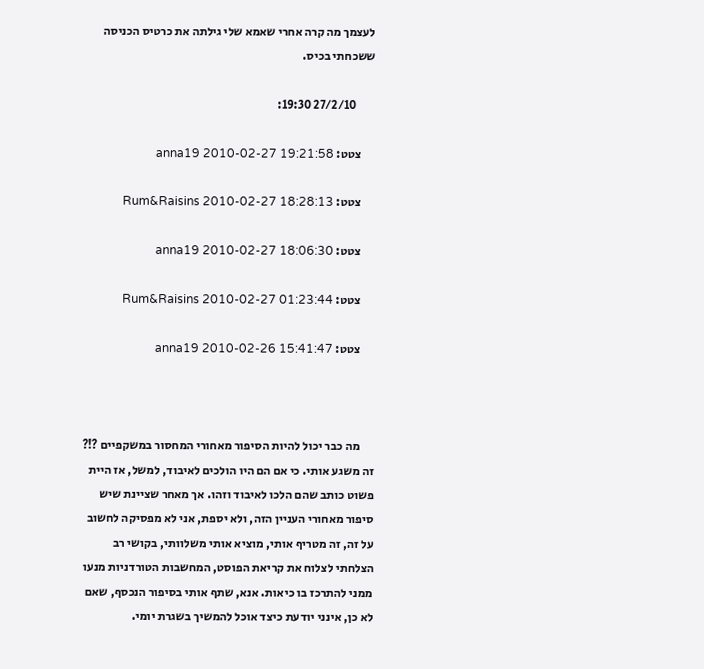לעצמך מה קרה אחרי שאמא שלי גילתה את כרטיס הכניסה ששכחתי בכיס.

        27/2/10 19:30:

      צטט: anna19 2010-02-27 19:21:58

      צטט: Rum&Raisins 2010-02-27 18:28:13

      צטט: anna19 2010-02-27 18:06:30

      צטט: Rum&Raisins 2010-02-27 01:23:44

      צטט: anna19 2010-02-26 15:41:47



      מה כבר יכול להיות הסיפור מאחורי המחסור במשקפיים ?!? זה משגע אותי. כי אם הם היו הולכים לאיבוד, למשל, אז היית פשוט כותב שהם הלכו לאיבוד וזהו. אך מאחר שציינת שיש סיפור מאחורי העניין הזה, ולא יספת, אני לא מפסיקה לחשוב על זה, זה מטריף אותי, מוציא אותי משלוותי, בקושי רב הצלחתי לצלוח את קריאת הפוסט, המחשבות הטורדניות מנעו ממני להתרכז בו כיאות. אנא, שתף אותי בסיפור הנכסף, שאם לא כן, אינני יודעת כיצד אוכל להמשיך בשגרת יומי.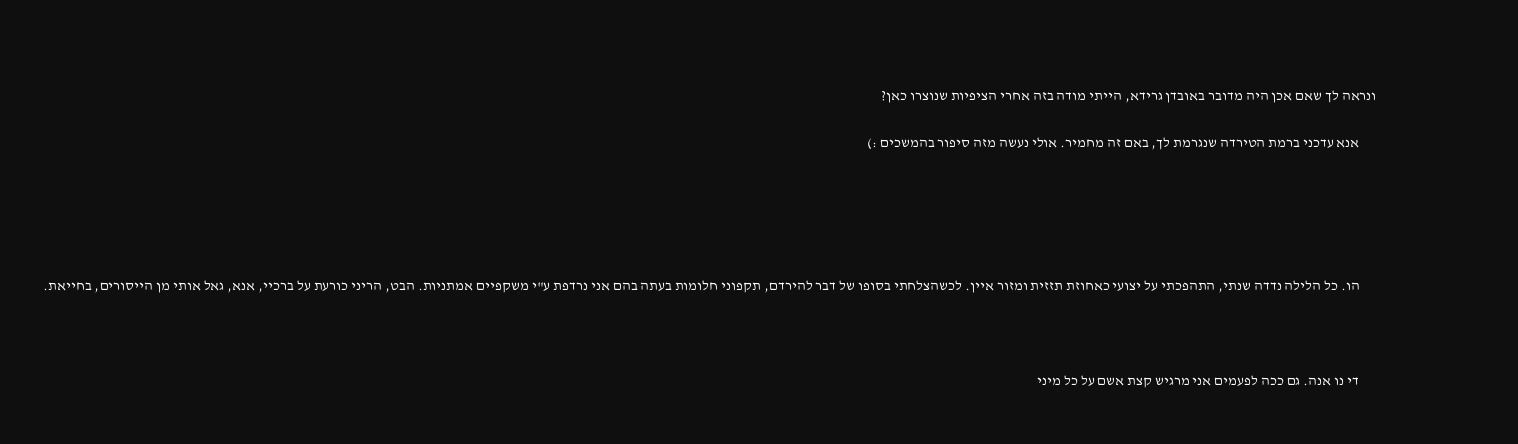ונראה לך שאם אכן היה מדובר באובדן גרידא, הייתי מודה בזה אחרי הציפיות שנוצרו כאן?

      אנא עדכני ברמת הטירדה שנגרמת לך, באם זה מחמיר. אולי נעשה מזה סיפור בהמשכים :)





      הו. כל הלילה נדדה שנתי, התהפכתי על יצועי כאחוזת תזזית ומזור איין. לכשהצלחתי בסופו של דבר להירדם, תקפוני חלומות בעתה בהם אני נרדפת ע"י משקפיים אמתניות. הבט, הריני כורעת על ברכיי, אנא, גאל אותי מן הייסורים, בחייאת.



      די נו אנה. גם ככה לפעמים אני מרגיש קצת אשם על כל מיני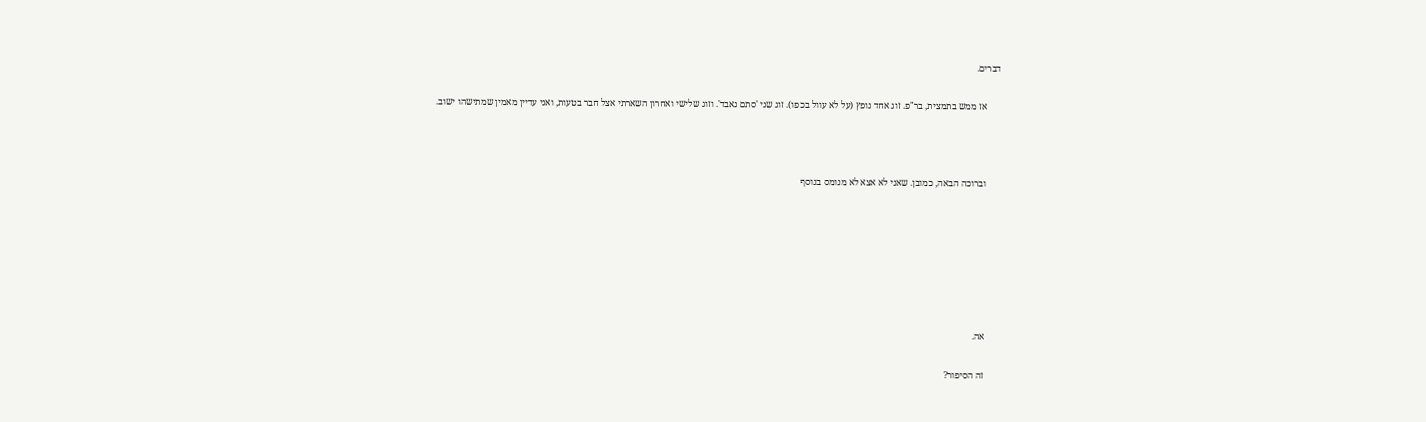דברים.

      אז ממש בתמצית, בר"פ. זוג אחד נופץ (על לא עוול בכפו). זוג שני 'סתם נאבד'. וזוג שלישי ואחרון השארתי אצל חבר בטעות, ואני עדיין מאמין שמתישהו ישוב.



      וברוכה הבאה, כמובן. שאני לא אצא לא מנומס בנוסף







      אה.

      זה הסיפור?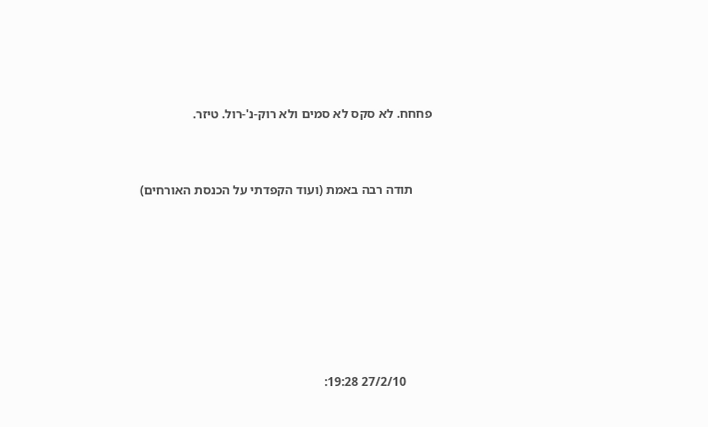פחחח. לא סקס לא סמים ולא רוק-נ'-רול. טיזר.



      תודה רבה באמת (ועוד הקפדתי על הכנסת האורחים)









        27/2/10 19:28: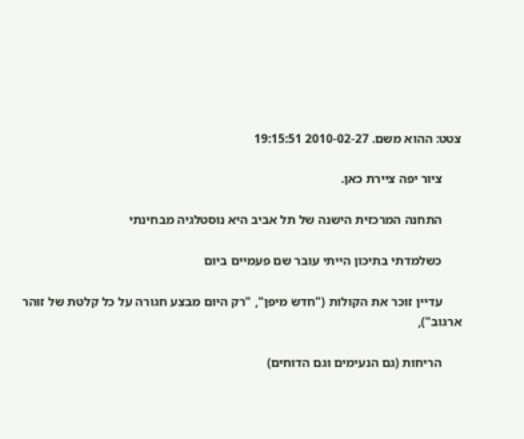צטט: ההוא משם. 2010-02-27 19:15:51

      ציור יפה ציירת כאן.

      התחנה המרכזית הישנה של תל אביב היא נוסטלגיה מבחינתי

      כשלמדתי בתיכון הייתי עובר שם פעמיים ביום

      עדיין זוכר את הקולות ("חדש מיפן", "רק היום מבצע חגורה על כל קלטת של זוהר ארגוב"),

      הריחות (גם הנעימים וגם הדוחים)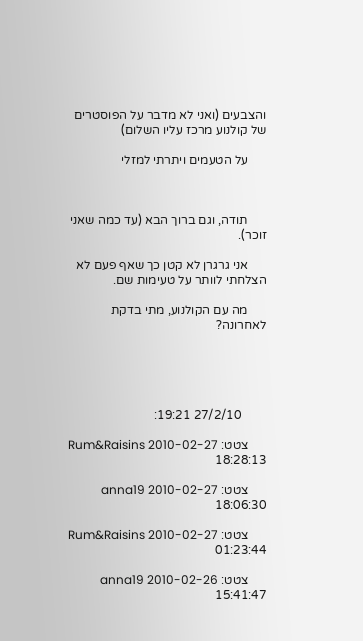והצבעים (ואני לא מדבר על הפוסטרים של קולנוע מרכז עליו השלום)

      על הטעמים ויתרתי למזלי



      תודה, וגם ברוך הבא (עד כמה שאני זוכר).

      אני גרגרן לא קטן כך שאף פעם לא הצלחתי לוותר על טעימות שם.

      מה עם הקולנוע, מתי בדקת לאחרונה?





        27/2/10 19:21:

      צטט: Rum&Raisins 2010-02-27 18:28:13

      צטט: anna19 2010-02-27 18:06:30

      צטט: Rum&Raisins 2010-02-27 01:23:44

      צטט: anna19 2010-02-26 15:41:47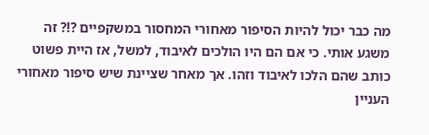מה כבר יכול להיות הסיפור מאחורי המחסור במשקפיים ?!? זה משגע אותי. כי אם הם היו הולכים לאיבוד, למשל, אז היית פשוט כותב שהם הלכו לאיבוד וזהו. אך מאחר שציינת שיש סיפור מאחורי העניין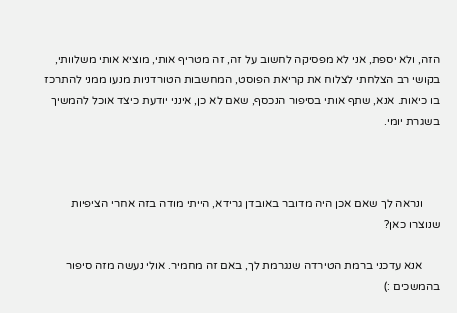הזה, ולא יספת, אני לא מפסיקה לחשוב על זה, זה מטריף אותי, מוציא אותי משלוותי, בקושי רב הצלחתי לצלוח את קריאת הפוסט, המחשבות הטורדניות מנעו ממני להתרכז בו כיאות. אנא, שתף אותי בסיפור הנכסף, שאם לא כן, אינני יודעת כיצד אוכל להמשיך בשגרת יומי.



      ונראה לך שאם אכן היה מדובר באובדן גרידא, הייתי מודה בזה אחרי הציפיות שנוצרו כאן?

      אנא עדכני ברמת הטירדה שנגרמת לך, באם זה מחמיר. אולי נעשה מזה סיפור בהמשכים :)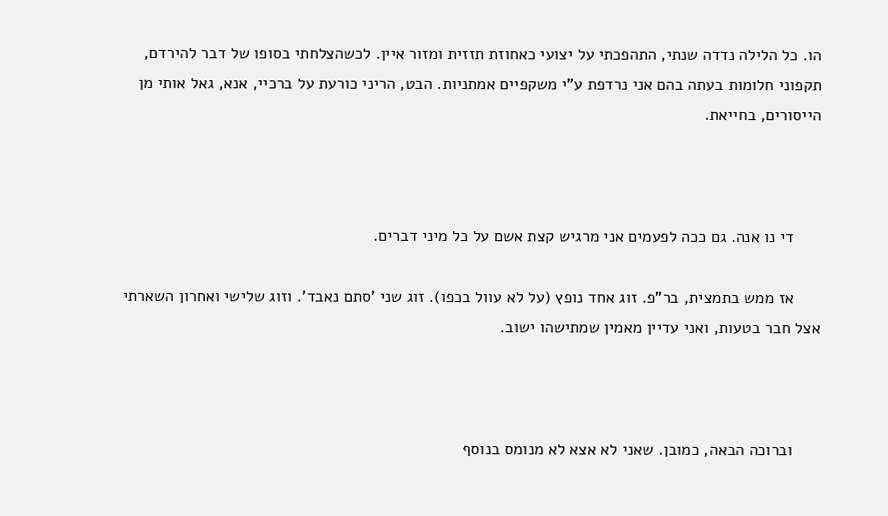הו. כל הלילה נדדה שנתי, התהפכתי על יצועי כאחוזת תזזית ומזור איין. לכשהצלחתי בסופו של דבר להירדם, תקפוני חלומות בעתה בהם אני נרדפת ע"י משקפיים אמתניות. הבט, הריני כורעת על ברכיי, אנא, גאל אותי מן הייסורים, בחייאת.



      די נו אנה. גם ככה לפעמים אני מרגיש קצת אשם על כל מיני דברים.

      אז ממש בתמצית, בר"פ. זוג אחד נופץ (על לא עוול בכפו). זוג שני 'סתם נאבד'. וזוג שלישי ואחרון השארתי אצל חבר בטעות, ואני עדיין מאמין שמתישהו ישוב.



      וברוכה הבאה, כמובן. שאני לא אצא לא מנומס בנוסף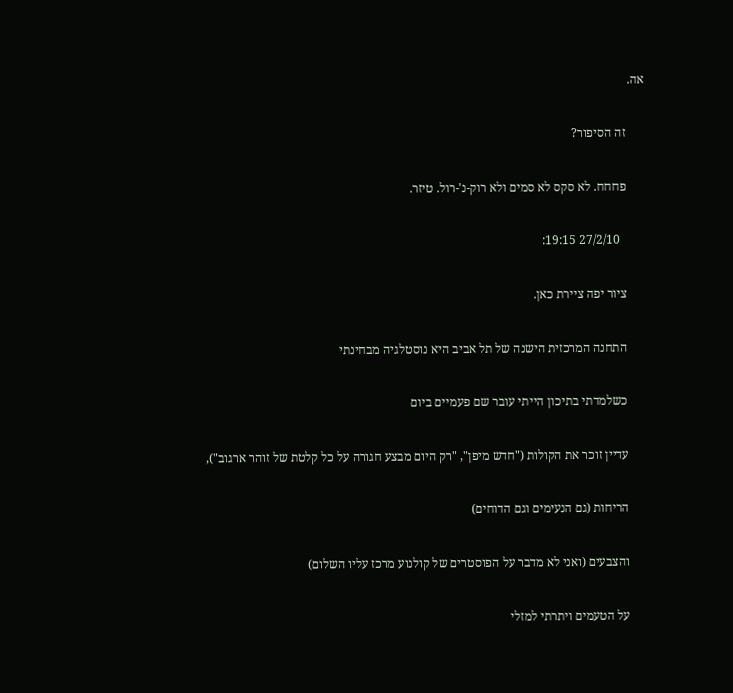אה.

      זה הסיפור?

      פחחח. לא סקס לא סמים ולא רוק-נ'-רול. טיזר.

        27/2/10 19:15:

      ציור יפה ציירת כאן.

      התחנה המרכזית הישנה של תל אביב היא נוסטלגיה מבחינתי

      כשלמדתי בתיכון הייתי עובר שם פעמיים ביום

      עדיין זוכר את הקולות ("חדש מיפן", "רק היום מבצע חגורה על כל קלטת של זוהר ארגוב"),

      הריחות (גם הנעימים וגם הדוחים)

      והצבעים (ואני לא מדבר על הפוסטרים של קולנוע מרכז עליו השלום)

      על הטעמים ויתרתי למזלי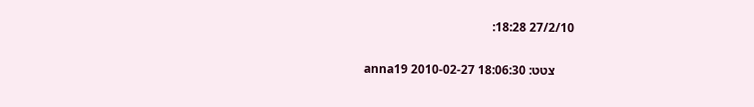27/2/10 18:28:

      צטט: anna19 2010-02-27 18:06:30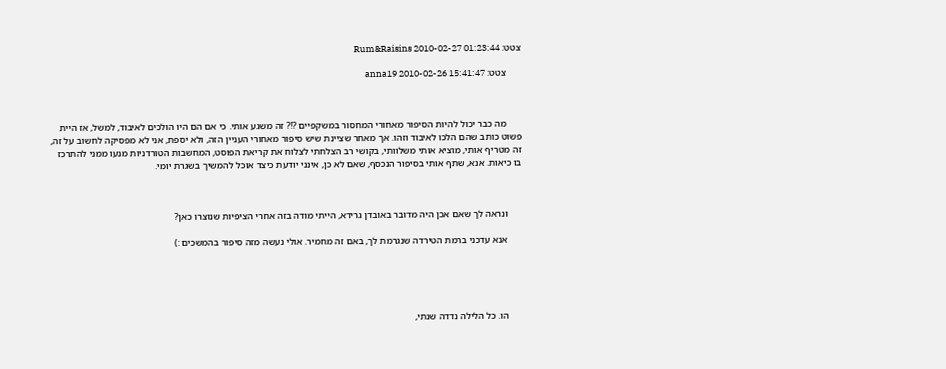צטט: Rum&Raisins 2010-02-27 01:23:44

      צטט: anna19 2010-02-26 15:41:47



      מה כבר יכול להיות הסיפור מאחורי המחסור במשקפיים ?!? זה משגע אותי. כי אם הם היו הולכים לאיבוד, למשל, אז היית פשוט כותב שהם הלכו לאיבוד וזהו. אך מאחר שציינת שיש סיפור מאחורי העניין הזה, ולא יספת, אני לא מפסיקה לחשוב על זה, זה מטריף אותי, מוציא אותי משלוותי, בקושי רב הצלחתי לצלוח את קריאת הפוסט, המחשבות הטורדניות מנעו ממני להתרכז בו כיאות. אנא, שתף אותי בסיפור הנכסף, שאם לא כן, אינני יודעת כיצד אוכל להמשיך בשגרת יומי.



      ונראה לך שאם אכן היה מדובר באובדן גרידא, הייתי מודה בזה אחרי הציפיות שנוצרו כאן?

      אנא עדכני ברמת הטירדה שנגרמת לך, באם זה מחמיר. אולי נעשה מזה סיפור בהמשכים :)





      הו. כל הלילה נדדה שנתי,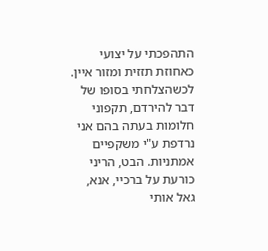התהפכתי על יצועי כאחוזת תזזית ומזור איין. לכשהצלחתי בסופו של דבר להירדם, תקפוני חלומות בעתה בהם אני נרדפת ע"י משקפיים אמתניות. הבט, הריני כורעת על ברכיי, אנא, גאל אותי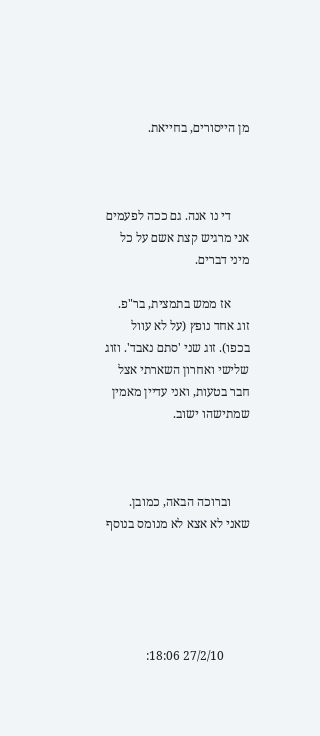מן הייסורים, בחייאת.



      די נו אנה. גם ככה לפעמים אני מרגיש קצת אשם על כל מיני דברים.

      אז ממש בתמצית, בר"פ. זוג אחד נופץ (על לא עוול בכפו). זוג שני 'סתם נאבד'. וזוג שלישי ואחרון השארתי אצל חבר בטעות, ואני עדיין מאמין שמתישהו ישוב.



      וברוכה הבאה, כמובן. שאני לא אצא לא מנומס בנוסף





        27/2/10 18:06: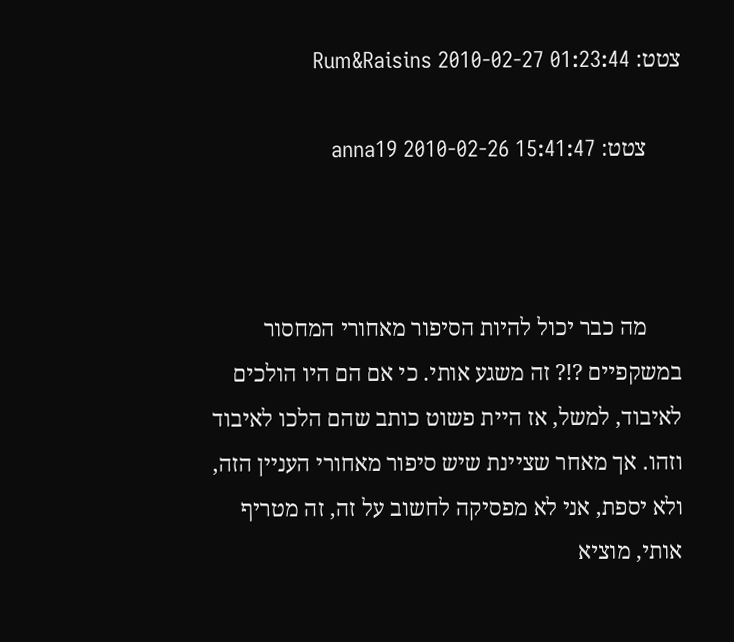צטט: Rum&Raisins 2010-02-27 01:23:44

      צטט: anna19 2010-02-26 15:41:47



      מה כבר יכול להיות הסיפור מאחורי המחסור במשקפיים ?!? זה משגע אותי. כי אם הם היו הולכים לאיבוד, למשל, אז היית פשוט כותב שהם הלכו לאיבוד וזהו. אך מאחר שציינת שיש סיפור מאחורי העניין הזה, ולא יספת, אני לא מפסיקה לחשוב על זה, זה מטריף אותי, מוציא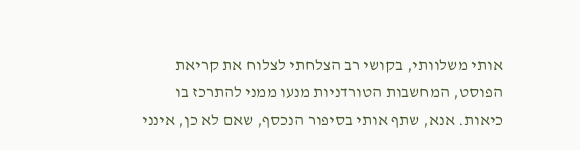אותי משלוותי, בקושי רב הצלחתי לצלוח את קריאת הפוסט, המחשבות הטורדניות מנעו ממני להתרכז בו כיאות. אנא, שתף אותי בסיפור הנכסף, שאם לא כן, אינני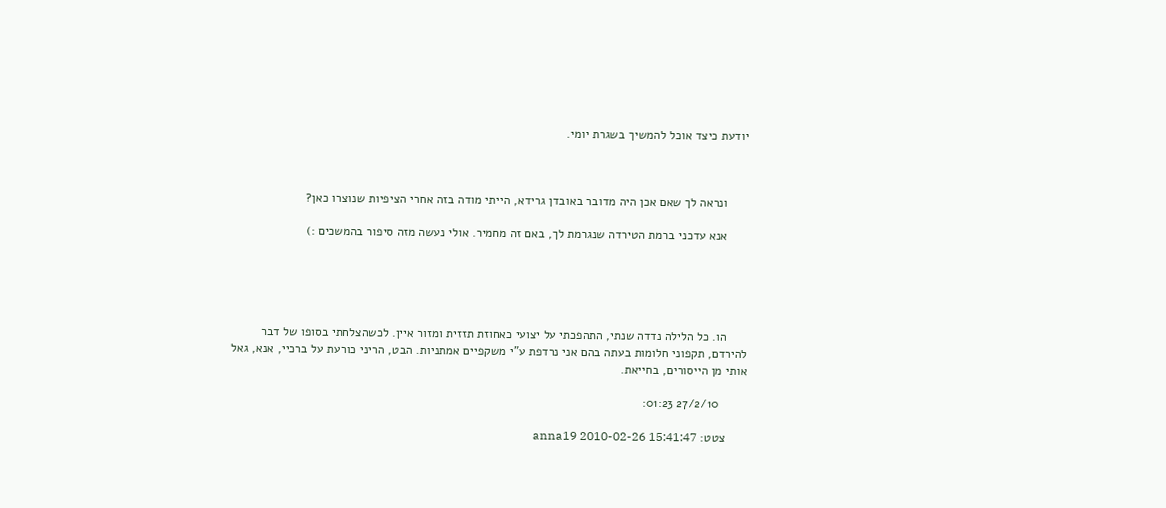יודעת כיצד אוכל להמשיך בשגרת יומי.



      ונראה לך שאם אכן היה מדובר באובדן גרידא, הייתי מודה בזה אחרי הציפיות שנוצרו כאן?

      אנא עדכני ברמת הטירדה שנגרמת לך, באם זה מחמיר. אולי נעשה מזה סיפור בהמשכים :)





      הו. כל הלילה נדדה שנתי, התהפכתי על יצועי כאחוזת תזזית ומזור איין. לכשהצלחתי בסופו של דבר להירדם, תקפוני חלומות בעתה בהם אני נרדפת ע"י משקפיים אמתניות. הבט, הריני כורעת על ברכיי, אנא, גאל אותי מן הייסורים, בחייאת.

        27/2/10 01:23:

      צטט: anna19 2010-02-26 15:41:47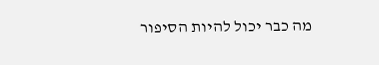מה כבר יכול להיות הסיפור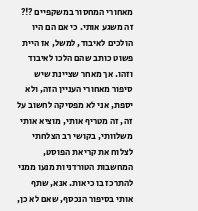מאחורי המחסור במשקפיים ?!? זה משגע אותי. כי אם הם היו הולכים לאיבוד, למשל, אז היית פשוט כותב שהם הלכו לאיבוד וזהו. אך מאחר שציינת שיש סיפור מאחורי העניין הזה, ולא יספת, אני לא מפסיקה לחשוב על זה, זה מטריף אותי, מוציא אותי משלוותי, בקושי רב הצלחתי לצלוח את קריאת הפוסט, המחשבות הטורדניות מנעו ממני להתרכז בו כיאות. אנא, שתף אותי בסיפור הנכסף, שאם לא כן,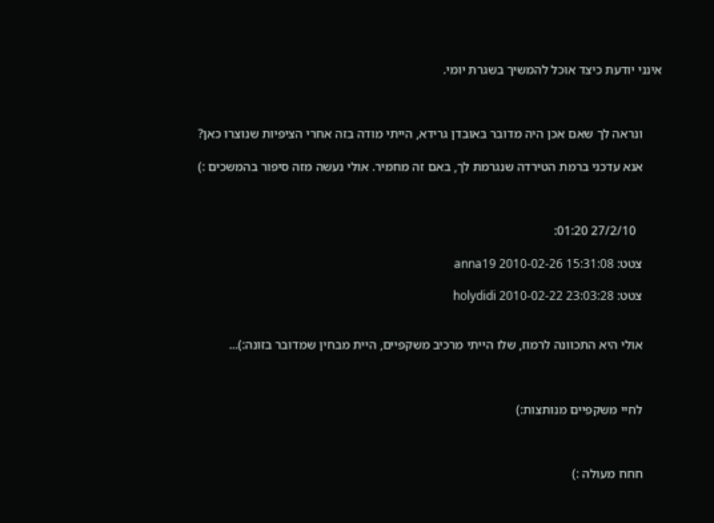אינני יודעת כיצד אוכל להמשיך בשגרת יומי.



      ונראה לך שאם אכן היה מדובר באובדן גרידא, הייתי מודה בזה אחרי הציפיות שנוצרו כאן?

      אנא עדכני ברמת הטירדה שנגרמת לך, באם זה מחמיר. אולי נעשה מזה סיפור בהמשכים :)



        27/2/10 01:20:

      צטט: anna19 2010-02-26 15:31:08

      צטט: holydidi 2010-02-22 23:03:28


      אולי היא התכוונה לרמוז, שלו הייתי מרכיב משקפיים, היית מבחין שמדובר בזונה:)...



      לחיי משקפיים מנותצות:)



      חחח מעולה :)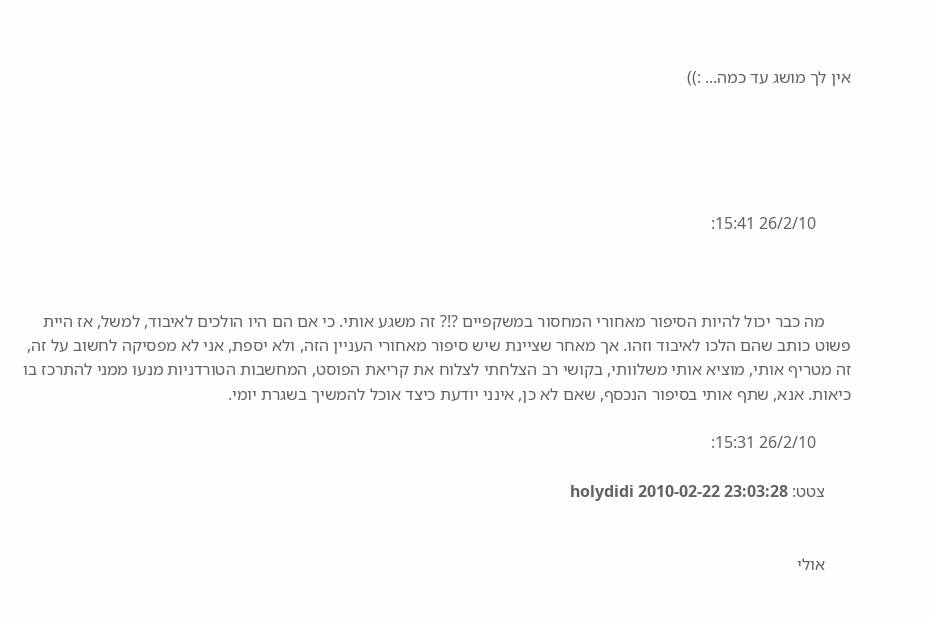אין לך מושג עד כמה... :))





        26/2/10 15:41:



      מה כבר יכול להיות הסיפור מאחורי המחסור במשקפיים ?!? זה משגע אותי. כי אם הם היו הולכים לאיבוד, למשל, אז היית פשוט כותב שהם הלכו לאיבוד וזהו. אך מאחר שציינת שיש סיפור מאחורי העניין הזה, ולא יספת, אני לא מפסיקה לחשוב על זה, זה מטריף אותי, מוציא אותי משלוותי, בקושי רב הצלחתי לצלוח את קריאת הפוסט, המחשבות הטורדניות מנעו ממני להתרכז בו כיאות. אנא, שתף אותי בסיפור הנכסף, שאם לא כן, אינני יודעת כיצד אוכל להמשיך בשגרת יומי.

        26/2/10 15:31:

      צטט: holydidi 2010-02-22 23:03:28


      אולי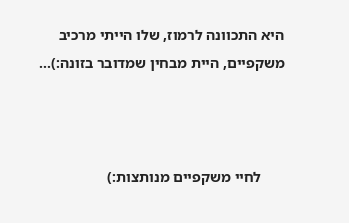היא התכוונה לרמוז, שלו הייתי מרכיב משקפיים, היית מבחין שמדובר בזונה:)...



      לחיי משקפיים מנותצות:)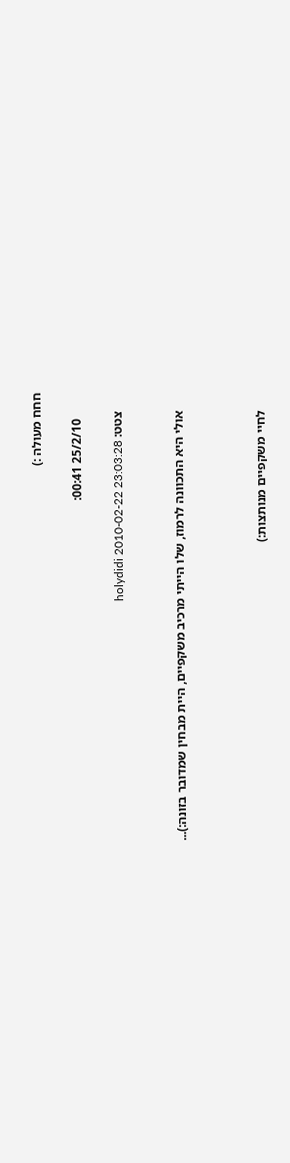חחח מעולה :)

        25/2/10 00:41:

      צטט: holydidi 2010-02-22 23:03:28


      אולי היא התכוונה לרמוז, שלו הייתי מרכיב משקפיים, היית מבחין שמדובר בזונה:)...



      לחיי משקפיים מנותצות:)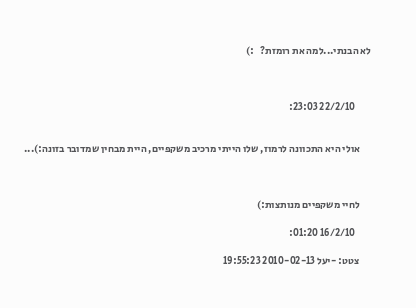לא הבנתי...למה את רומזת?   :)



        22/2/10 23:03:


      אולי היא התכוונה לרמוז, שלו הייתי מרכיב משקפיים, היית מבחין שמדובר בזונה:)...



      לחיי משקפיים מנותצות:)

        16/2/10 01:20:

      צטט: -יעל 2010-02-13 19:55:23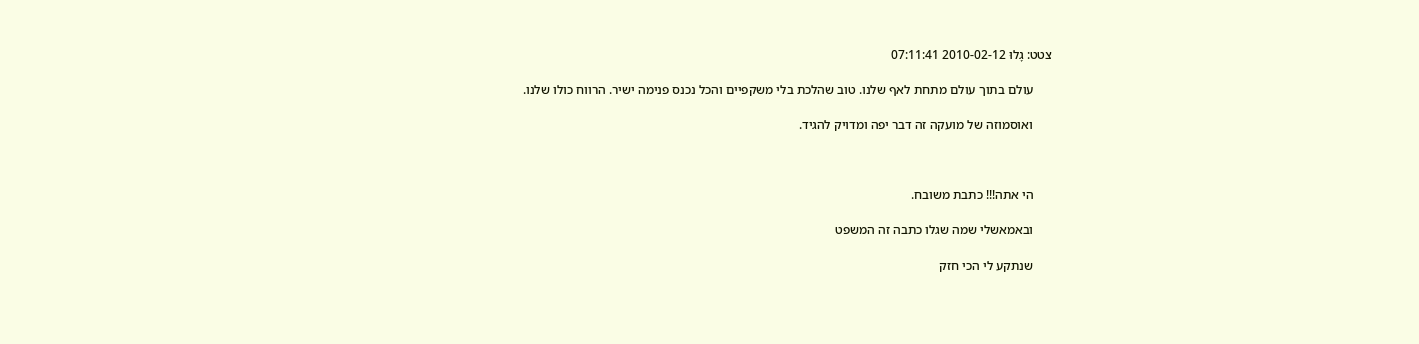צטט: גָלוּ 2010-02-12 07:11:41

      עולם בתוך עולם מתחת לאף שלנו. טוב שהלכת בלי משקפיים והכל נכנס פנימה ישיר. הרווח כולו שלנו.

      ואוסמוזה של מועקה זה דבר יפה ומדויק להגיד.



      הי אתה!!! כתבת משובח.

      ובאמאשלי שמה שגלו כתבה זה המשפט

      שנתקע לי הכי חזק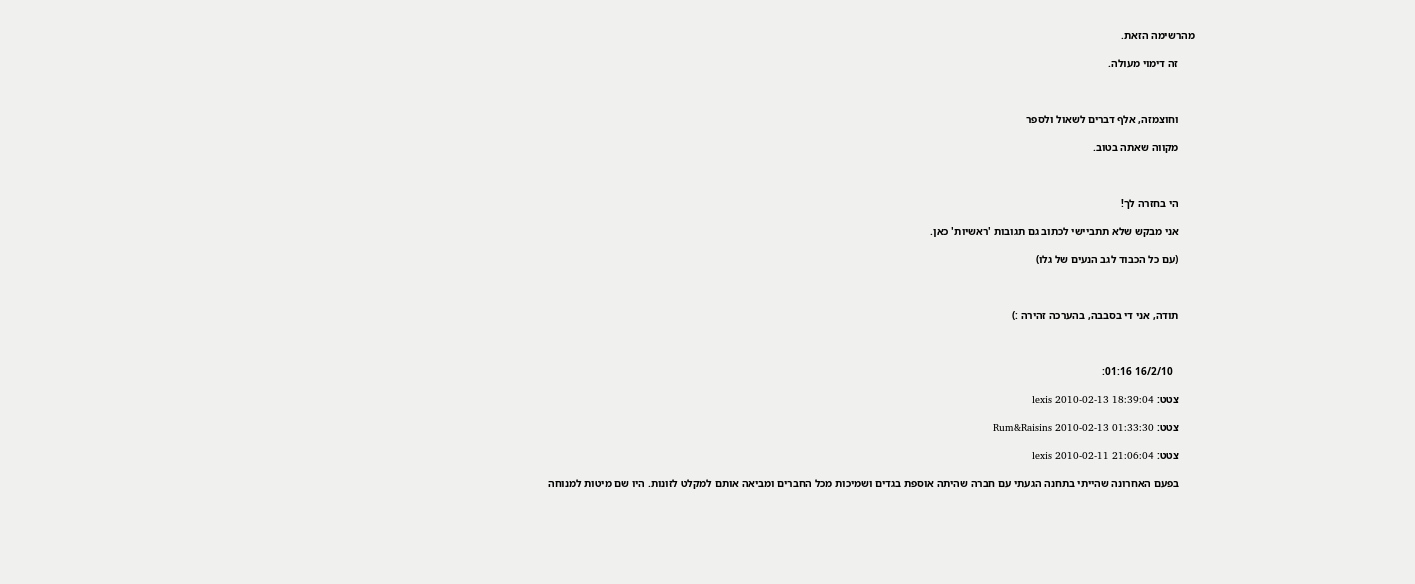מהרשימה הזאת.

      זה דימוי מעולה.



      וחוצמזה, אלף דברים לשאול ולספר

      מקווה שאתה בטוב.



      הי בחזרה לך!

      אני מבקש שלא תתביישי לכתוב גם תגובות 'ראשיות' כאן.

      (עם כל הכבוד לגב הנעים של גלו)



      תודה, אני די בסבבה, בהערכה זהירה :)



        16/2/10 01:16:

      צטט: lexis 2010-02-13 18:39:04

      צטט: Rum&Raisins 2010-02-13 01:33:30

      צטט: lexis 2010-02-11 21:06:04

      בפעם האחרונה שהייתי בתחנה הגעתי עם חברה שהיתה אוספת בגדים ושמיכות מכל החברים ומביאה אותם למקלט לזונות. היו שם מיטות למנוחה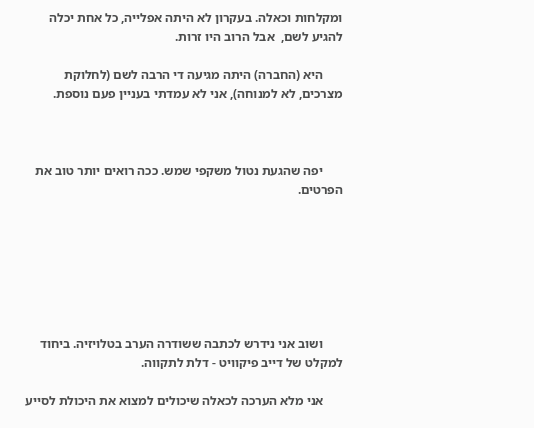ומקלחות וכאלה. בעקרון לא היתה אפלייה, כל אחת יכלה להגיע לשם,  אבל הרוב היו זרות.

      היא (החברה) היתה מגיעה די הרבה לשם (לחלוקת מצרכים, לא למנוחה), אני לא עמדתי בעניין פעם נוספת.



      יפה שהגעת נטול משקפי שמש. ככה רואים יותר טוב את הפרטים.







      ושוב אני נידרש לכתבה ששודרה הערב בטלויזיה. ביחוד למקלט של דייב פיקוויט - דלת לתקווה.

      אני מלא הערכה לכאלה שיכולים למצוא את היכולת לסייע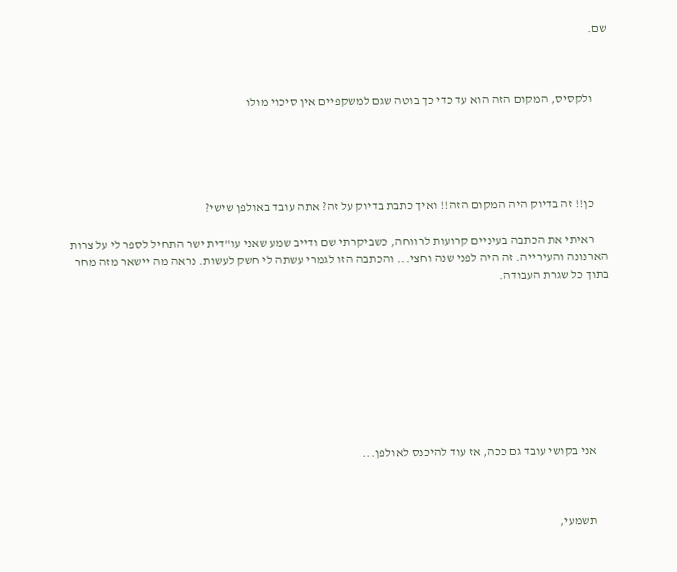שם.



      ולקסיס, המקום הזה הוא עד כדי כך בוטה שגם למשקפיים אין סיכוי מולו





      כן!! זה בדיוק היה המקום הזה!! ואיך כתבת בדיוק על זה? אתה עובד באולפן שישי?

      ראיתי את הכתבה בעיניים קרועות לרווחה, כשביקרתי שם ודייב שמע שאני עו"דית ישר התחיל לספר לי על צרות הארנונה והעירייה. זה היה לפני שנה וחצי... והכתבה הזו לגמרי עשתה לי חשק לעשות. נראה מה יישאר מזה מחר בתוך כל שגרת העבודה.









      אני בקושי עובד גם ככה, אז עוד להיכנס לאולפן...



      תשמעי,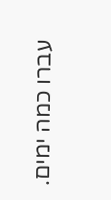עברו כמה ימים.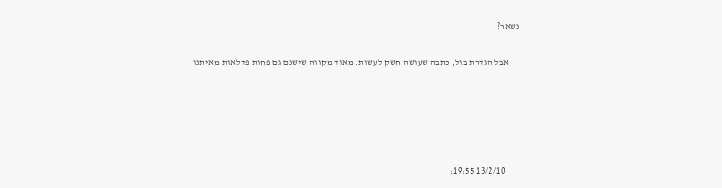נשאר?

      אבל הגדרת בול, כתבה שעושה חשק לעשות. מאוד מקווה שישנם גם פחות פדלאות מאיתנו





        13/2/10 19:55: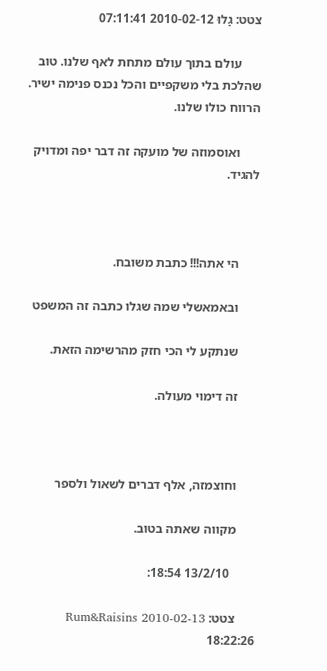צטט: גָלוּ 2010-02-12 07:11:41

      עולם בתוך עולם מתחת לאף שלנו. טוב שהלכת בלי משקפיים והכל נכנס פנימה ישיר. הרווח כולו שלנו.

      ואוסמוזה של מועקה זה דבר יפה ומדויק להגיד.



      הי אתה!!! כתבת משובח.

      ובאמאשלי שמה שגלו כתבה זה המשפט

      שנתקע לי הכי חזק מהרשימה הזאת.

      זה דימוי מעולה.



      וחוצמזה, אלף דברים לשאול ולספר

      מקווה שאתה בטוב.

        13/2/10 18:54:

      צטט: Rum&Raisins 2010-02-13 18:22:26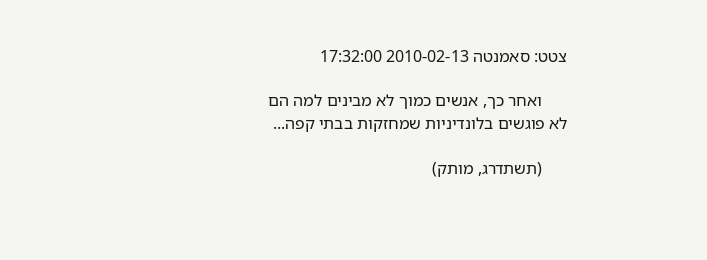צטט: סאמנטה 2010-02-13 17:32:00

      ואחר כך, אנשים כמוך לא מבינים למה הם לא פוגשים בלונדיניות שמחזקות בבתי קפה...

      (תשתדרג, מותק)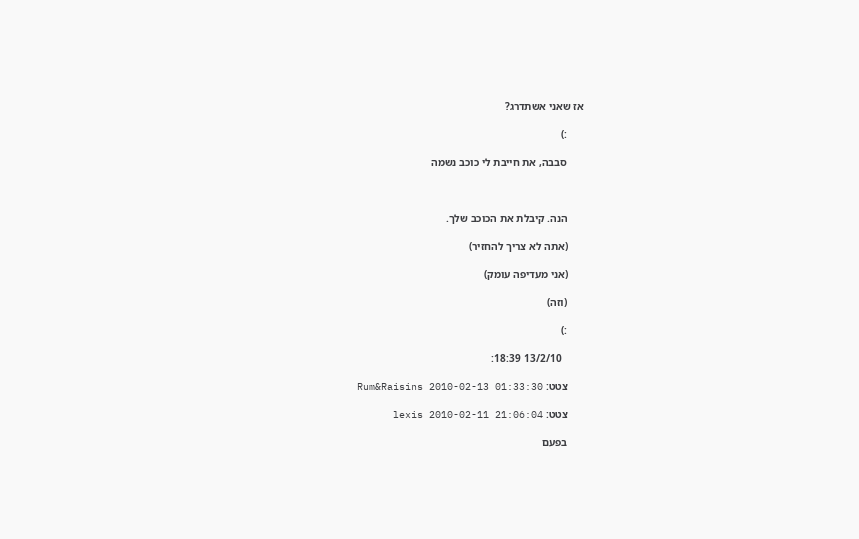אז שאני אשתדרג?

      :)

      סבבה, את חייבת לי כוכב נשמה



      הנה. קיבלת את הכוכב שלך.

      (אתה לא צריך להחזיר)

      (אני מעדיפה עומק)

      (וזה)

      :)

        13/2/10 18:39:

      צטט: Rum&Raisins 2010-02-13 01:33:30

      צטט: lexis 2010-02-11 21:06:04

      בפעם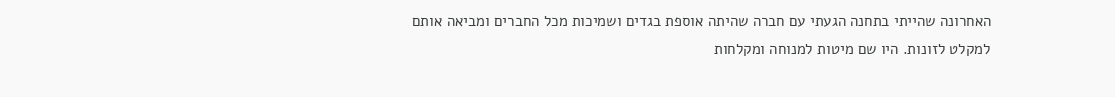האחרונה שהייתי בתחנה הגעתי עם חברה שהיתה אוספת בגדים ושמיכות מכל החברים ומביאה אותם למקלט לזונות. היו שם מיטות למנוחה ומקלחות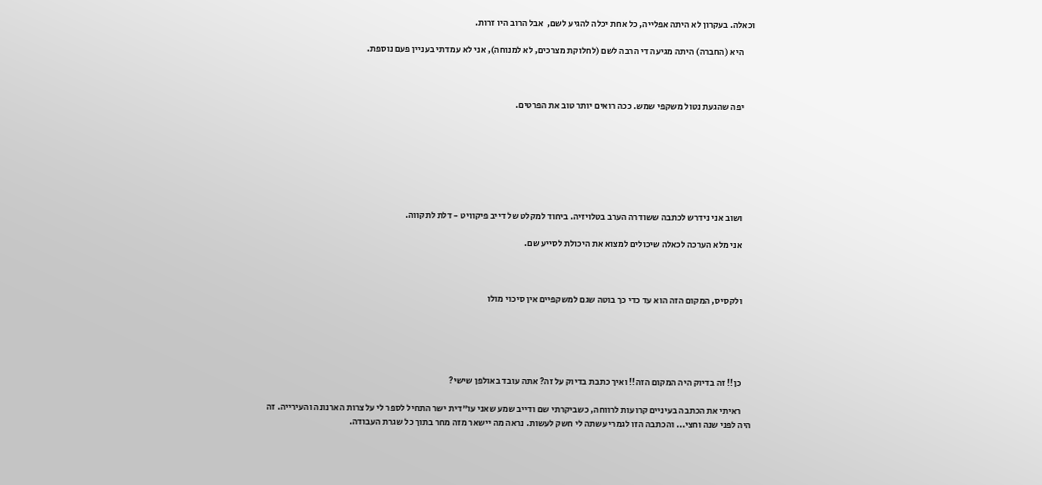וכאלה. בעקרון לא היתה אפלייה, כל אחת יכלה להגיע לשם,  אבל הרוב היו זרות.

      היא (החברה) היתה מגיעה די הרבה לשם (לחלוקת מצרכים, לא למנוחה), אני לא עמדתי בעניין פעם נוספת.



      יפה שהגעת נטול משקפי שמש. ככה רואים יותר טוב את הפרטים.







      ושוב אני נידרש לכתבה ששודרה הערב בטלויזיה. ביחוד למקלט של דייב פיקוויט - דלת לתקווה.

      אני מלא הערכה לכאלה שיכולים למצוא את היכולת לסייע שם.



      ולקסיס, המקום הזה הוא עד כדי כך בוטה שגם למשקפיים אין סיכוי מולו





      כן!! זה בדיוק היה המקום הזה!! ואיך כתבת בדיוק על זה? אתה עובד באולפן שישי?

      ראיתי את הכתבה בעיניים קרועות לרווחה, כשביקרתי שם ודייב שמע שאני עו"דית ישר התחיל לספר לי על צרות הארנונה והעירייה. זה היה לפני שנה וחצי... והכתבה הזו לגמרי עשתה לי חשק לעשות. נראה מה יישאר מזה מחר בתוך כל שגרת העבודה.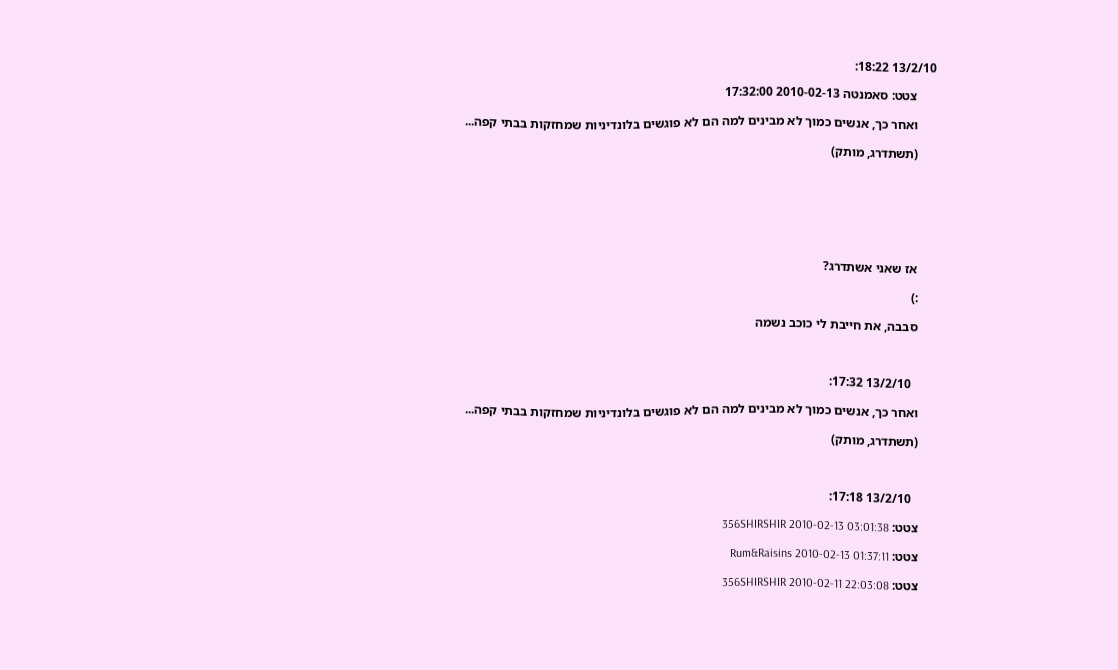13/2/10 18:22:

      צטט: סאמנטה 2010-02-13 17:32:00

      ואחר כך, אנשים כמוך לא מבינים למה הם לא פוגשים בלונדיניות שמחזקות בבתי קפה...

      (תשתדרג, מותק)







      אז שאני אשתדרג?

      :)

      סבבה, את חייבת לי כוכב נשמה



        13/2/10 17:32:

      ואחר כך, אנשים כמוך לא מבינים למה הם לא פוגשים בלונדיניות שמחזקות בבתי קפה...

      (תשתדרג, מותק)



        13/2/10 17:18:

      צטט: 356SHIRSHIR 2010-02-13 03:01:38

      צטט: Rum&Raisins 2010-02-13 01:37:11

      צטט: 356SHIRSHIR 2010-02-11 22:03:08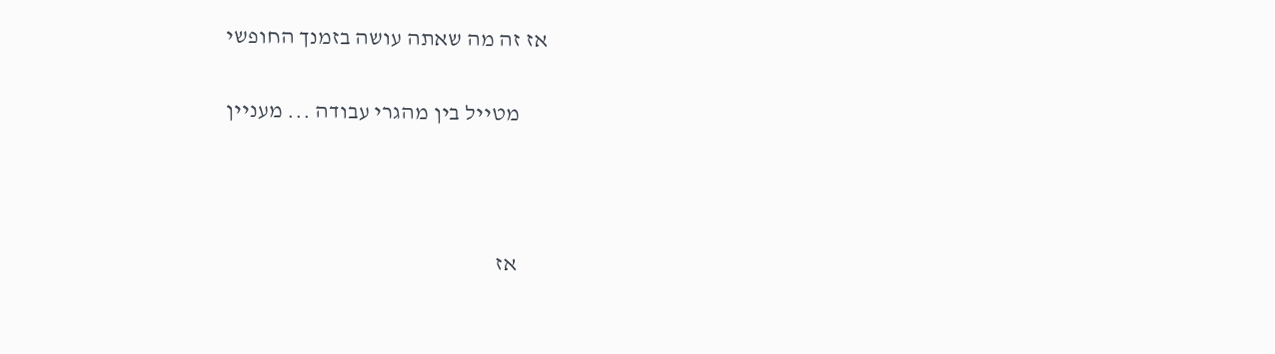אז זה מה שאתה עושה בזמנך החופשי

      מטייל בין מהגרי עבודה ... מעניין



      אז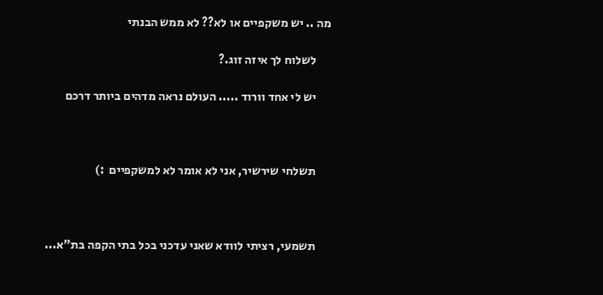מה .. יש משקפיים או לא?? לא ממש הבנתי

      לשלוח לך איזה זוג.?

      יש לי אחד וורוד ..... העולם נראה מדהים ביותר דרכם



      תשלחי שירשיר, אני לא אומר לא למשקפיים  :)



      תשמעי, רציתי לוודא שאני עדכני בכל בתי הקפה בת"א...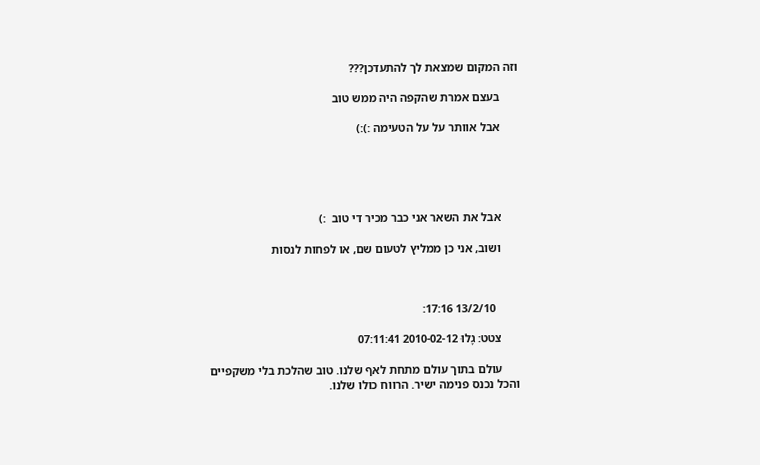וזה המקום שמצאת לך להתעדכן???

      בעצם אמרת שהקפה היה ממש טוב

      אבל אוותר על על הטעימה :):)





      אבל את השאר אני כבר מכיר די טוב  :)

      ושוב, אני כן ממליץ לטעום שם, או לפחות לנסות



        13/2/10 17:16:

      צטט: גָלוּ 2010-02-12 07:11:41

      עולם בתוך עולם מתחת לאף שלנו. טוב שהלכת בלי משקפיים והכל נכנס פנימה ישיר. הרווח כולו שלנו.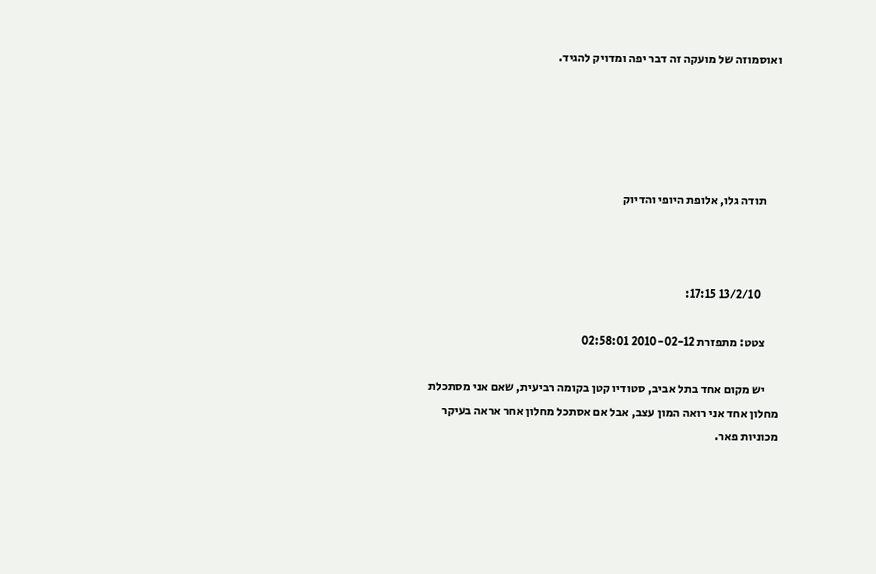ואוסמוזה של מועקה זה דבר יפה ומדויק להגיד.





      תודה גלו, אלופת היופי והדיוק



        13/2/10 17:15:

      צטט: מתפזרת 2010-02-12 02:58:01

      יש מקום אחד בתל אביב, סטודיו קטן בקומה רביעית, שאם אני מסתכלת מחלון אחד אני רואה המון עצב, אבל אם אסתכל מחלון אחר אראה בעיקר מכוניות פאר.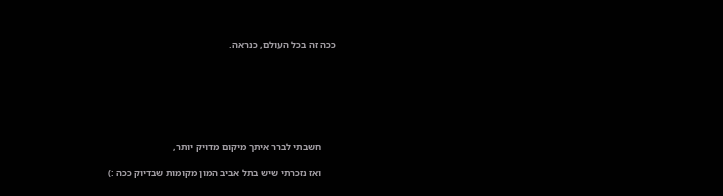ככה זה בכל העולם, כנראה.







      חשבתי לברר איתך מיקום מדויק יותר,

      ואז נזכרתי שיש בתל אביב המון מקומות שבדיוק ככה :)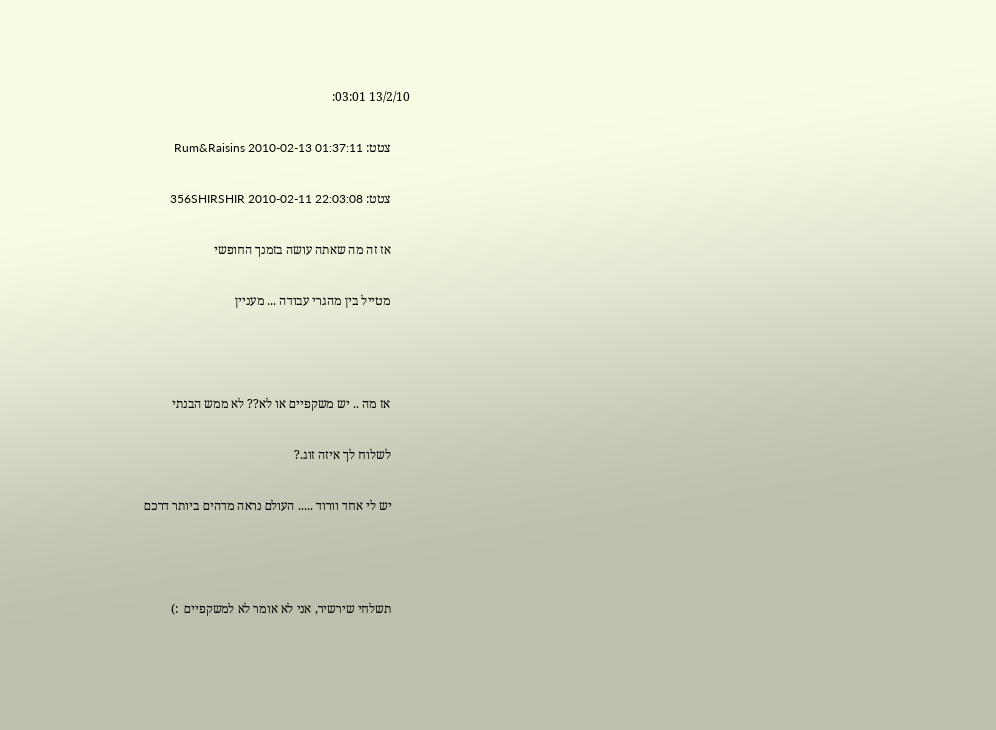13/2/10 03:01:

      צטט: Rum&Raisins 2010-02-13 01:37:11

      צטט: 356SHIRSHIR 2010-02-11 22:03:08

      אז זה מה שאתה עושה בזמנך החופשי

      מטייל בין מהגרי עבודה ... מעניין



      אז מה .. יש משקפיים או לא?? לא ממש הבנתי

      לשלוח לך איזה זוג.?

      יש לי אחד וורוד ..... העולם נראה מדהים ביותר דרכם



      תשלחי שירשיר, אני לא אומר לא למשקפיים  :)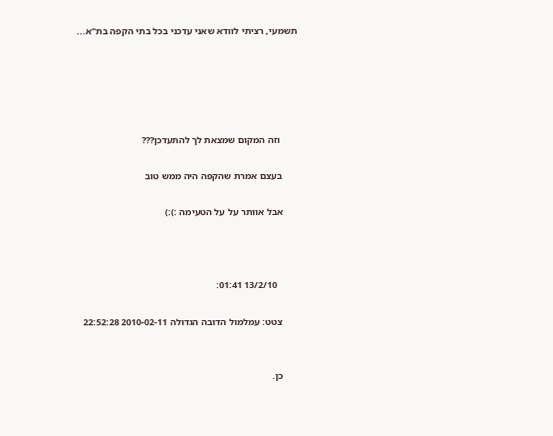תשמעי, רציתי לוודא שאני עדכני בכל בתי הקפה בת"א...





       וזה המקום שמצאת לך להתעדכן???

      בעצם אמרת שהקפה היה ממש טוב

      אבל אוותר על על הטעימה :):)



        13/2/10 01:41:

      צטט: עמלמול הדובה הגדולה 2010-02-11 22:52:28


      כן.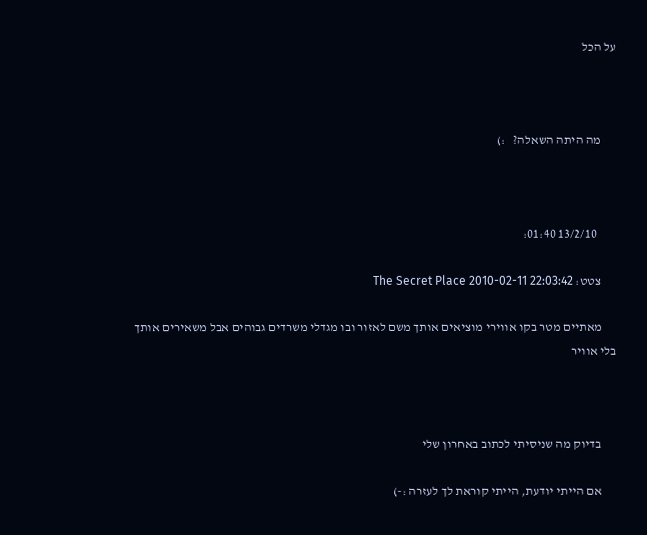על הכל



      מה היתה השאלה?   :)



        13/2/10 01:40:

      צטט: The Secret Place 2010-02-11 22:03:42

      מאתיים מטר בקו אווירי מוציאים אותך משם לאזור ובו מגדלי משרדים גבוהים אבל משאירים אותך בלי אוויר



      בדיוק מה שניסיתי לכתוב באחרון שלי

      אם הייתי יודעת, הייתי קוראת לך לעזרה :-)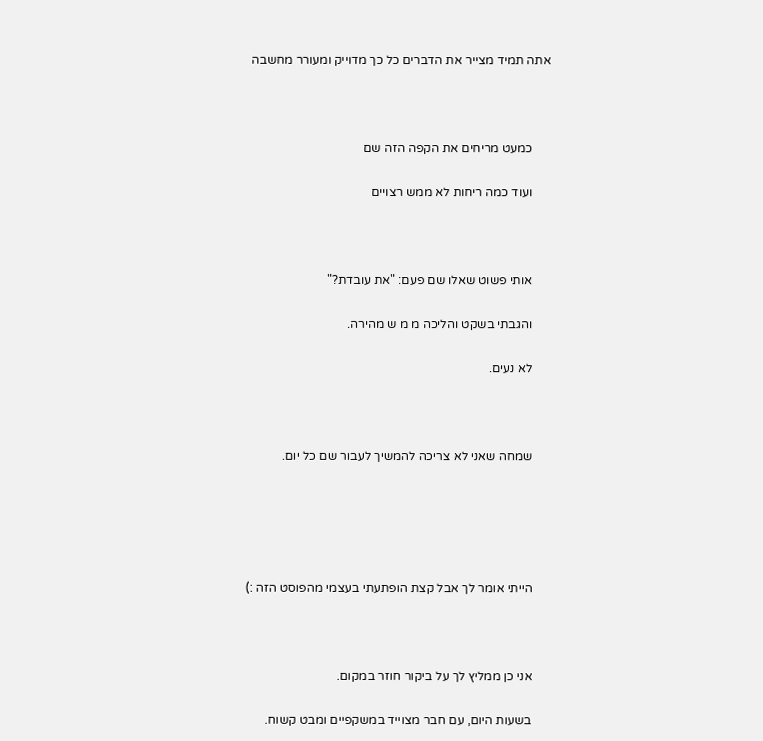אתה תמיד מצייר את הדברים כל כך מדוייק ומעורר מחשבה



      כמעט מריחים את הקפה הזה שם

      ועוד כמה ריחות לא ממש רצויים



      אותי פשוט שאלו שם פעם: "את עובדת?"

      והגבתי בשקט והליכה מ מ ש מהירה.

      לא נעים.



      שמחה שאני לא צריכה להמשיך לעבור שם כל יום.





      הייתי אומר לך אבל קצת הופתעתי בעצמי מהפוסט הזה :)



      אני כן ממליץ לך על ביקור חוזר במקום.

      בשעות היום, עם חבר מצוייד במשקפיים ומבט קשוח.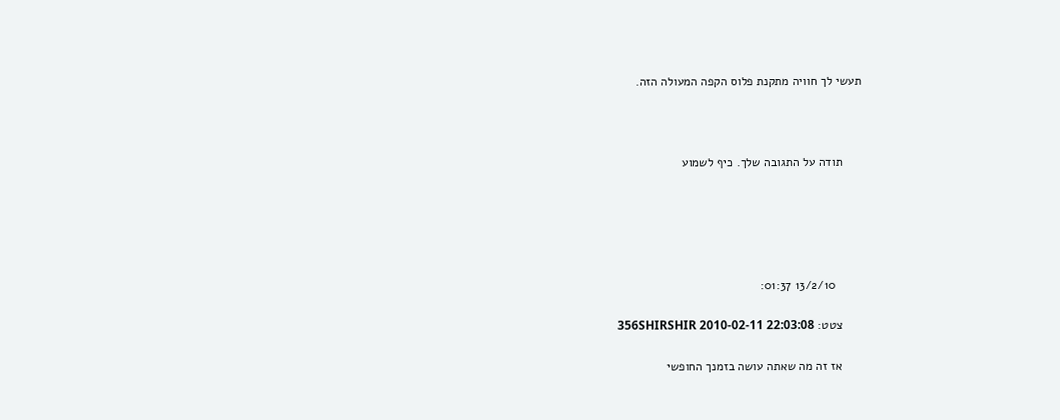תעשי לך חוויה מתקנת פלוס הקפה המעולה הזה.



      תודה על התגובה שלך. כיף לשמוע





        13/2/10 01:37:

      צטט: 356SHIRSHIR 2010-02-11 22:03:08

      אז זה מה שאתה עושה בזמנך החופשי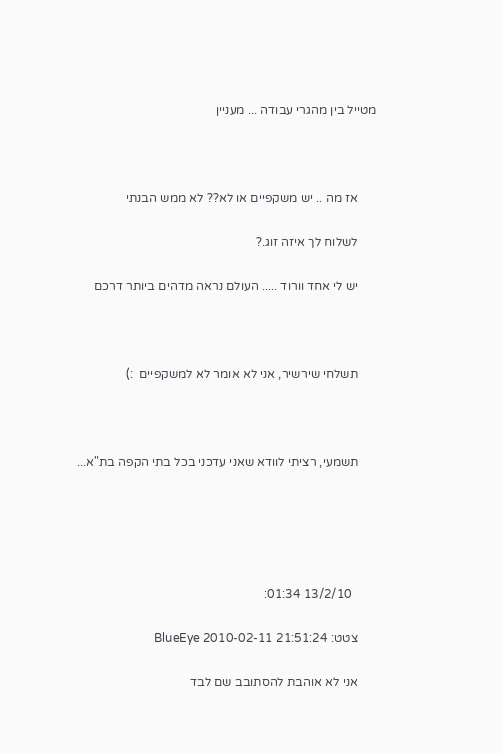מטייל בין מהגרי עבודה ... מעניין



      אז מה .. יש משקפיים או לא?? לא ממש הבנתי

      לשלוח לך איזה זוג.?

      יש לי אחד וורוד ..... העולם נראה מדהים ביותר דרכם



      תשלחי שירשיר, אני לא אומר לא למשקפיים  :)



      תשמעי, רציתי לוודא שאני עדכני בכל בתי הקפה בת"א...





        13/2/10 01:34:

      צטט: BlueEye 2010-02-11 21:51:24

      אני לא אוהבת להסתובב שם לבד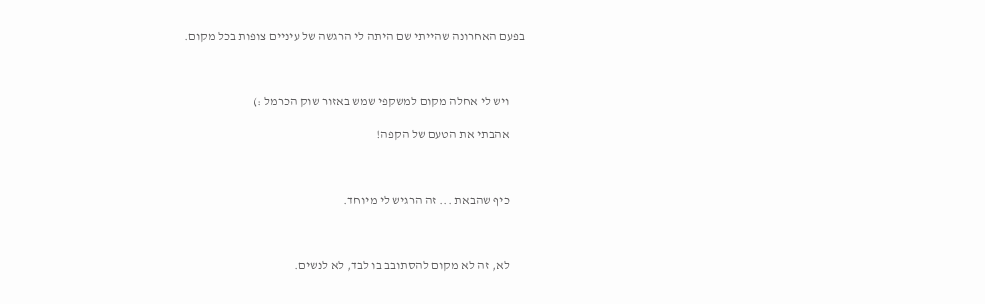בפעם האחרונה שהייתי שם היתה לי הרגשה של עיניים צופות בכל מקום.



      ויש לי אחלה מקום למשקפי שמש באזור שוק הכרמל :)

      אהבתי את הטעם של הקפה!



      כיף שהבאת ... זה הרגיש לי מיוחד.



      לא, זה לא מקום להסתובב בו לבד, לא לנשים.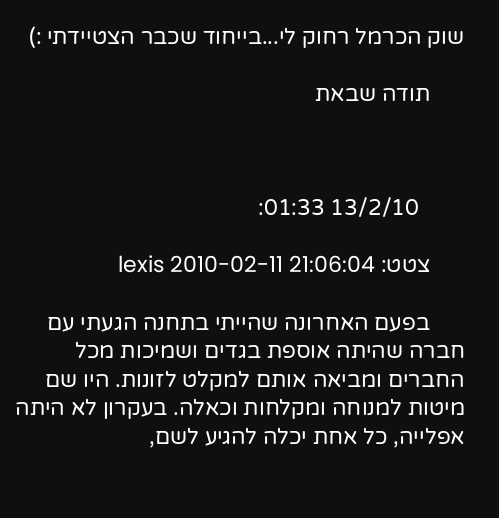שוק הכרמל רחוק לי...בייחוד שכבר הצטיידתי :)

      תודה שבאת



        13/2/10 01:33:

      צטט: lexis 2010-02-11 21:06:04

      בפעם האחרונה שהייתי בתחנה הגעתי עם חברה שהיתה אוספת בגדים ושמיכות מכל החברים ומביאה אותם למקלט לזונות. היו שם מיטות למנוחה ומקלחות וכאלה. בעקרון לא היתה אפלייה, כל אחת יכלה להגיע לשם,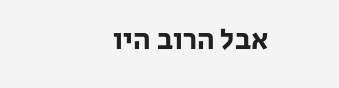אבל הרוב היו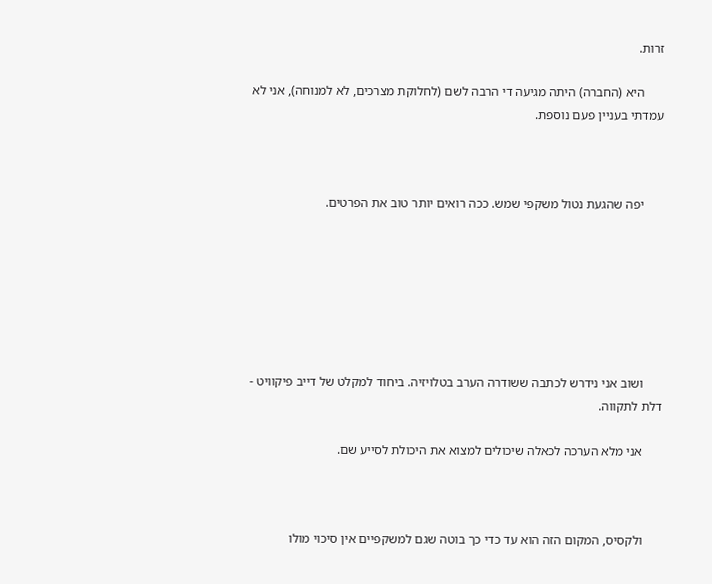זרות.

      היא (החברה) היתה מגיעה די הרבה לשם (לחלוקת מצרכים, לא למנוחה), אני לא עמדתי בעניין פעם נוספת.



      יפה שהגעת נטול משקפי שמש. ככה רואים יותר טוב את הפרטים.







      ושוב אני נידרש לכתבה ששודרה הערב בטלויזיה. ביחוד למקלט של דייב פיקוויט - דלת לתקווה.

      אני מלא הערכה לכאלה שיכולים למצוא את היכולת לסייע שם.



      ולקסיס, המקום הזה הוא עד כדי כך בוטה שגם למשקפיים אין סיכוי מולו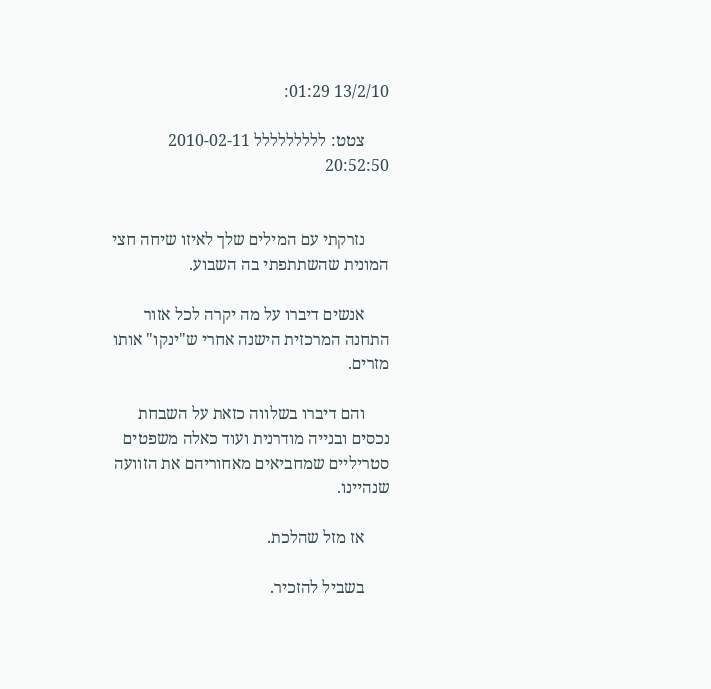13/2/10 01:29:

      צטט: ללללללללל 2010-02-11 20:52:50


      נזרקתי עם המילים שלך לאיזו שיחה חצי המונית שהשתתפתי בה השבוע.

      אנשים דיברו על מה יקרה לכל אזור התחנה המרכזית הישנה אחרי ש"ינקו" אותו מזרים.

      והם דיברו בשלווה כזאת על השבחת נכסים ובנייה מודרנית ועוד כאלה משפטים סטריליים שמחביאים מאחוריהם את הזוועה שנהיינו.

      אז מזל שהלכת.

      בשביל להזכיר.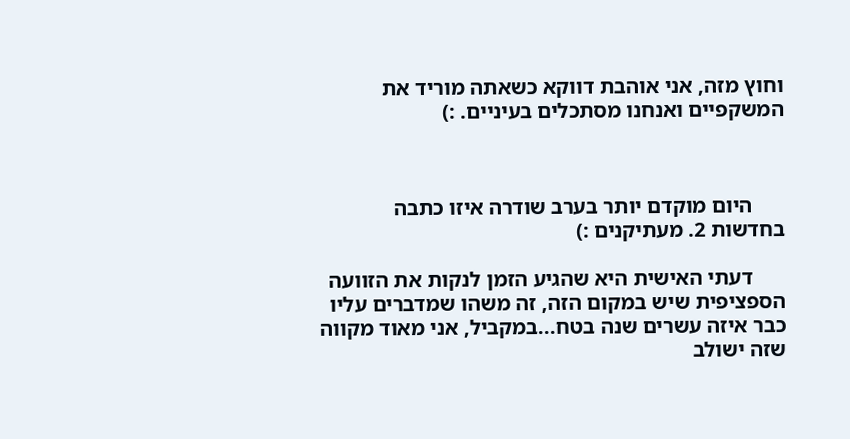וחוץ מזה, אני אוהבת דווקא כשאתה מוריד את המשקפיים ואנחנו מסתכלים בעיניים. :)



      היום מוקדם יותר בערב שודרה איזו כתבה בחדשות 2. מעתיקנים :)

      דעתי האישית היא שהגיע הזמן לנקות את הזוועה הספציפית שיש במקום הזה, זה משהו שמדברים עליו כבר איזה עשרים שנה בטח...במקביל, אני מאוד מקווה שזה ישולב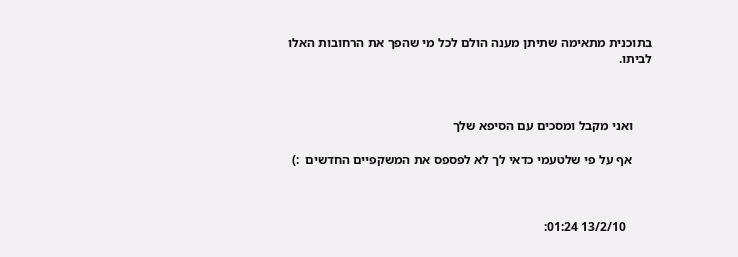בתוכנית מתאימה שתיתן מענה הולם לכל מי שהפך את הרחובות האלו לביתו.



      ואני מקבל ומסכים עם הסיפא שלך

      אף על פי שלטעמי כדאי לך לא לפספס את המשקפיים החדשים  :)



        13/2/10 01:24: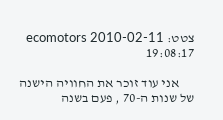צטט: ecomotors 2010-02-11 19:08:17

      אני עוד זוכר את החוויה הישנה של שנות ה-70 , פעם בשנה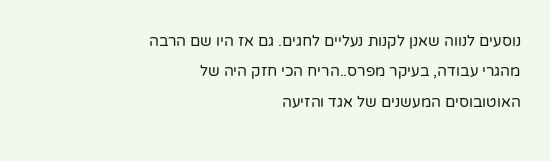נוסעים לנווה שאנן לקנות נעליים לחגים. גם אז היו שם הרבה מהגרי עבודה, בעיקר מפרס..הריח הכי חזק היה של האוטובוסים המעשנים של אגד והזיעה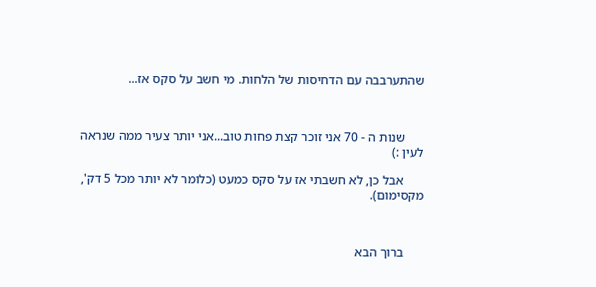שהתערבבה עם הדחיסות של הלחות. מי חשב על סקס אז...



      שנות ה - 70 אני זוכר קצת פחות טוב...אני יותר צעיר ממה שנראה לעין :)

      אבל כן, לא חשבתי אז על סקס כמעט (כלומר לא יותר מכל 5 דק', מקסימום).



      ברוך הבא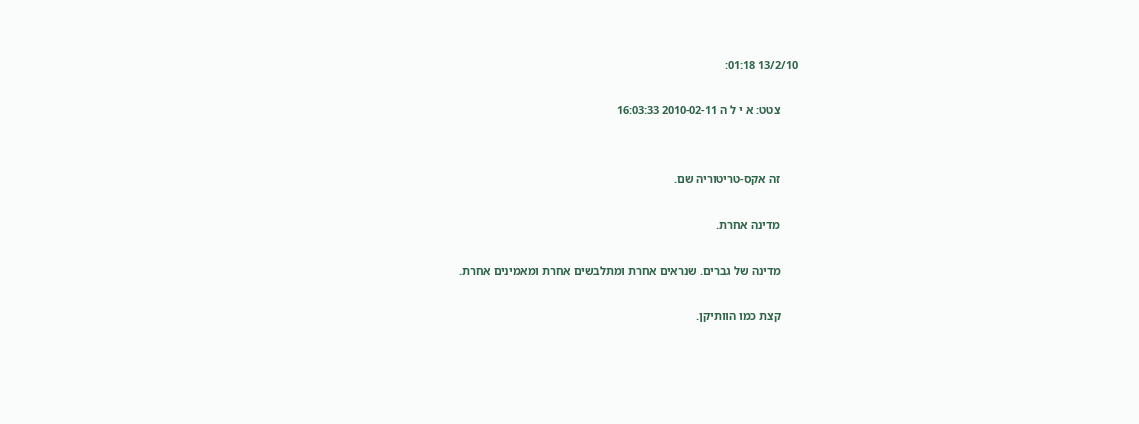13/2/10 01:18:

      צטט: א י ל ה 2010-02-11 16:03:33


      זה אקס-טריטוריה שם.

      מדינה אחרת.

      מדינה של גברים. שנראים אחרת ומתלבשים אחרת ומאמינים אחרת.

      קצת כמו הוותיקן.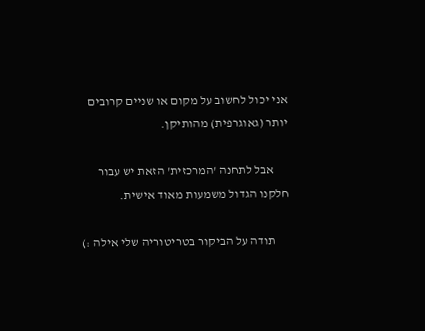אני יכול לחשוב על מקום או שניים קרובים יותר (גאוגרפית) מהותיקן.

      אבל לתחנה 'המרכזית' הזאת יש עבור חלקנו הגדול משמעות מאוד אישית.

      תודה על הביקור בטריטוריה שלי אילה :)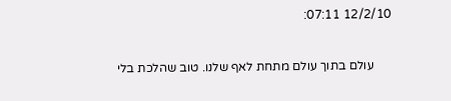12/2/10 07:11:

      עולם בתוך עולם מתחת לאף שלנו. טוב שהלכת בלי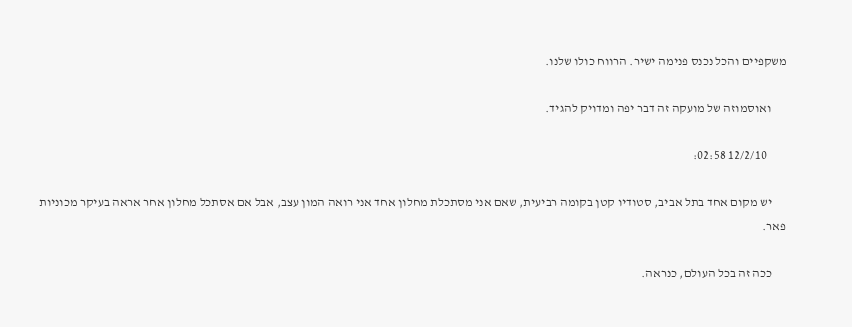משקפיים והכל נכנס פנימה ישיר. הרווח כולו שלנו.

      ואוסמוזה של מועקה זה דבר יפה ומדויק להגיד.

        12/2/10 02:58:

      יש מקום אחד בתל אביב, סטודיו קטן בקומה רביעית, שאם אני מסתכלת מחלון אחד אני רואה המון עצב, אבל אם אסתכל מחלון אחר אראה בעיקר מכוניות פאר.

      ככה זה בכל העולם, כנראה.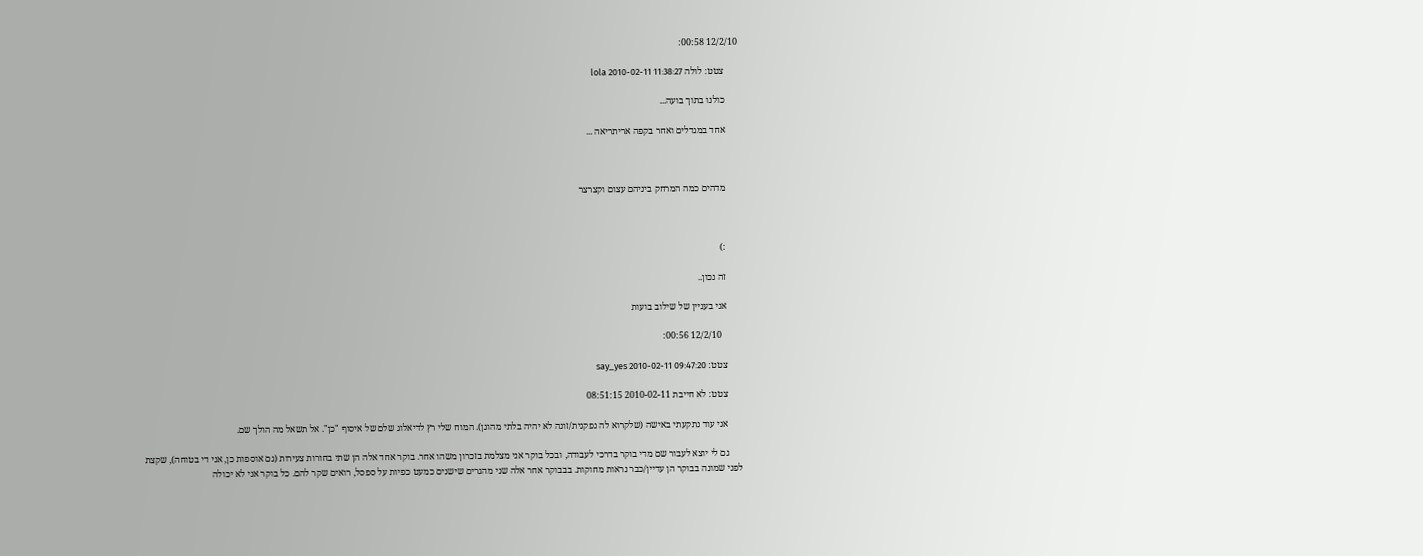12/2/10 00:58:

      צטט: לולה lola 2010-02-11 11:38:27

      כולנו בתוך בועה...

      אחד במגדלים ואחר בקפה אריתריאה ...



      מדהים כמה המרחק ביניהם עצום וקצרצר



      :)

      זה נכון..

      אני בעניין של שילוב בועות

        12/2/10 00:56:

      צטט: say_yes 2010-02-11 09:47:20

      צטט: לא חייבת 2010-02-11 08:51:15

      אני עוד נתקעתי באישה (שלקרוא לה נפקנית/זונה לא יהיה בלתי מהוגן). המוח שלי רץ לדיאלוג שלם של איסוף "כן". אל תשאל מה הולך שם.

      גם לי יוצא לעבור שם מדי בוקר בדרכי לעבודה, ובכל בוקר אני מצלמת בזכרון משהו אחר. בוקר אחד אלה הן שתי בחורות צעירות (גם אוספות כן, אני די בטוחה), שקצת לפני שמונה בבוקר הן עדיין/כבר נראות מחוקות. בבבוקר אחר אלה שני מהגרים שישנים כמעט כפיות על ספסל, רואים שקר להם. כל בוקר אני לא יכולה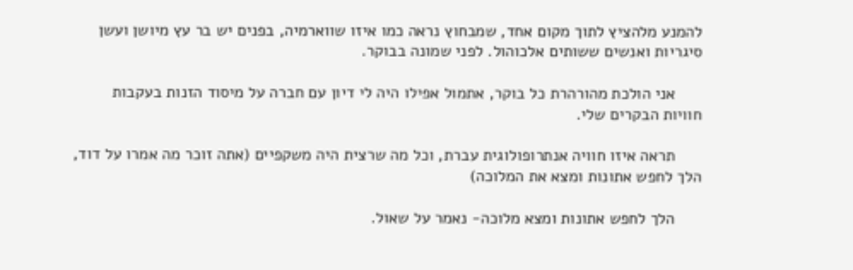להמנע מלהציץ לתוך מקום אחד, שמבחוץ נראה כמו איזו שווארמיה, בפנים יש בר עץ מיושן ועשן סיגריות ואנשים ששותים אלכוהול. לפני שמונה בבוקר.

      אני הולכת מהורהרת כל בוקר, אתמול אפילו היה לי דיון עם חברה על מיסוד הזנות בעקבות חוויות הבקרים שלי.

      תראה איזו חוויה אנתרופולוגית עברת, וכל מה שרצית היה משקפיים (אתה זוכר מה אמרו על דוד, הלך לחפש אתונות ומצא את המלוכה)

      הלך לחפש אתונות ומצא מלוכה- נאמר על שאול.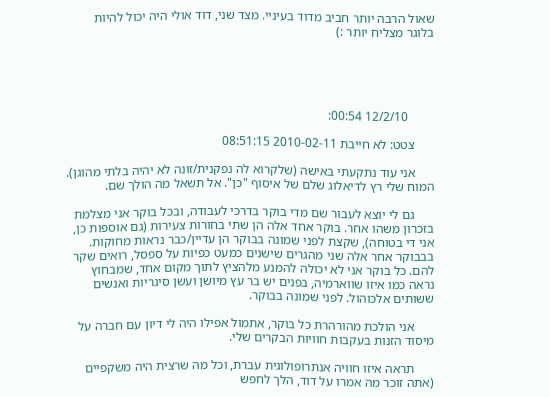שאול הרבה יותר חביב מדוד בעיניי. מצד שני, דוד אולי היה יכול להיות בלוגר מצליח יותר :)





        12/2/10 00:54:

      צטט: לא חייבת 2010-02-11 08:51:15

      אני עוד נתקעתי באישה (שלקרוא לה נפקנית/זונה לא יהיה בלתי מהוגן). המוח שלי רץ לדיאלוג שלם של איסוף "כן". אל תשאל מה הולך שם.

      גם לי יוצא לעבור שם מדי בוקר בדרכי לעבודה, ובכל בוקר אני מצלמת בזכרון משהו אחר. בוקר אחד אלה הן שתי בחורות צעירות (גם אוספות כן, אני די בטוחה), שקצת לפני שמונה בבוקר הן עדיין/כבר נראות מחוקות. בבבוקר אחר אלה שני מהגרים שישנים כמעט כפיות על ספסל, רואים שקר להם. כל בוקר אני לא יכולה להמנע מלהציץ לתוך מקום אחד, שמבחוץ נראה כמו איזו שווארמיה, בפנים יש בר עץ מיושן ועשן סיגריות ואנשים ששותים אלכוהול. לפני שמונה בבוקר.

      אני הולכת מהורהרת כל בוקר, אתמול אפילו היה לי דיון עם חברה על מיסוד הזנות בעקבות חוויות הבקרים שלי.

      תראה איזו חוויה אנתרופולוגית עברת, וכל מה שרצית היה משקפיים (אתה זוכר מה אמרו על דוד, הלך לחפש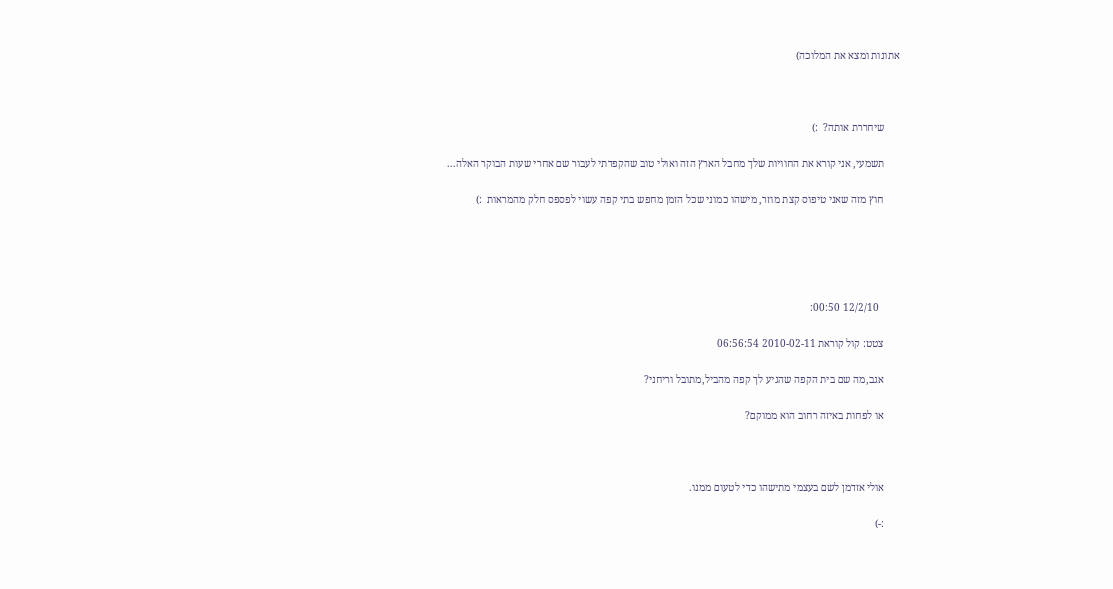אתונות ומצא את המלוכה)



      שיחררת אותה?  :)

      תשמעי, אני קורא את החוויות שלך מחבל הארץ הזה ואולי טוב שהקפדתי לעבור שם אחרי שעות הבוקר האלה...

      חוץ מזה שאני טיפוס קצת מוזר, מישהו כמוני שכל הזמן מחפש בתי קפה עשוי לפספס חלק מהמראות  :)





        12/2/10 00:50:

      צטט: קול קוראת 2010-02-11 06:56:54

      אגב,מה שם בית הקפה שהגיע לך קפה מהביל,מתובל וריחני?

      או לפחות באיזה רחוב הוא ממוקם?



      אולי אזדמן לשם בעצמי מתישהו כדי לטעום ממנו.

      :-)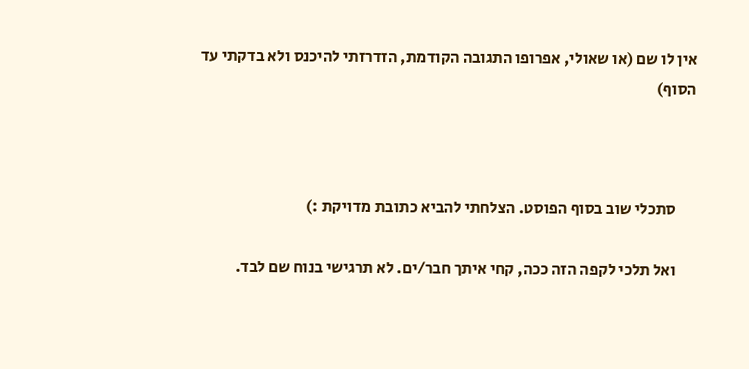אין לו שם (או שאולי, אפרופו התגובה הקודמת, הזדרזתי להיכנס ולא בדקתי עד הסוף)



      סתכלי שוב בסוף הפוסט. הצלחתי להביא כתובת מדויקת :)

      ואל תלכי לקפה הזה ככה, קחי איתך חבר/ים. לא תרגישי בנוח שם לבד.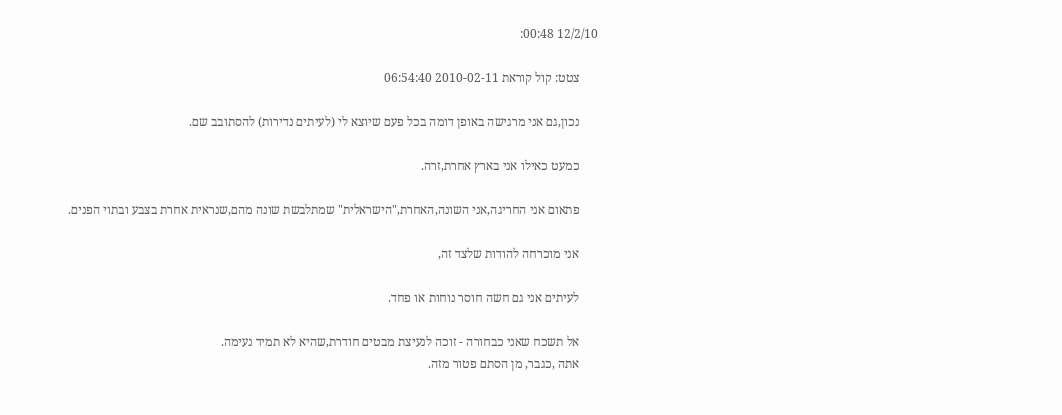12/2/10 00:48:

      צטט: קול קוראת 2010-02-11 06:54:40

      נכון,גם אני מרגישה באופן דומה בכל פעם שיוצא לי (לעיתים נדירות) להסתובב שם.

      כמעט כאילו אני בארץ אחרת,זרה.

      פתאום אני החריגה,אני השונה,האחרת,"הישראלית" שמתלבשת שונה מהם,שנראית אחרת בצבע ובתוי הפנים.

      אני מוכרחה להודות שלצד זה,

      לעיתים אני גם חשה חוסר נוחות או פחד.

      אל תשכח שאני כבחורה - זוכה לנעיצת מבטים חודרת,שהיא לא תמיד נעימה.
      אתה ,כגבר, מן הסתם פטור מזה.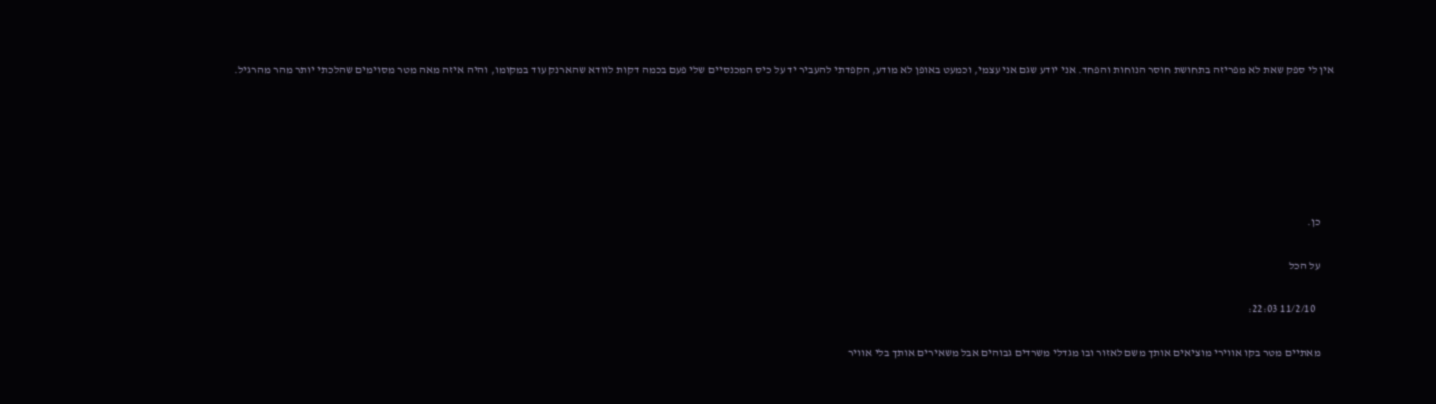אין לי ספק שאת לא מפריזה בתחושת חוסר הנוחות והפחד. אני יודע שגם אני עצמי, וכמעט באופן לא מודע, הקפדתי להעביר יד על כיס המכנסיים שלי פעם בכמה דקות לוודא שהארנק עוד במקומו, והיה איזה מאה מטר מסוימים שהלכתי יותר מהר מהרגיל.






      כן.

      על הכל

        11/2/10 22:03:

      מאתיים מטר בקו אווירי מוציאים אותך משם לאזור ובו מגדלי משרדים גבוהים אבל משאירים אותך בלי אוויר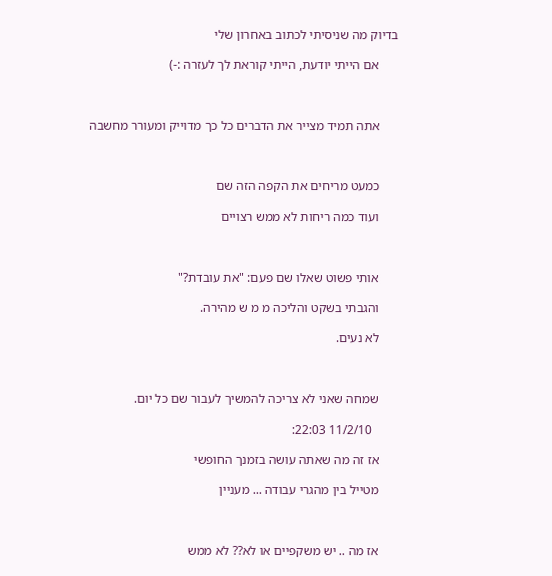בדיוק מה שניסיתי לכתוב באחרון שלי

      אם הייתי יודעת, הייתי קוראת לך לעזרה :-)



      אתה תמיד מצייר את הדברים כל כך מדוייק ומעורר מחשבה



      כמעט מריחים את הקפה הזה שם

      ועוד כמה ריחות לא ממש רצויים



      אותי פשוט שאלו שם פעם: "את עובדת?"

      והגבתי בשקט והליכה מ מ ש מהירה.

      לא נעים.



      שמחה שאני לא צריכה להמשיך לעבור שם כל יום.

        11/2/10 22:03:

      אז זה מה שאתה עושה בזמנך החופשי

      מטייל בין מהגרי עבודה ... מעניין



      אז מה .. יש משקפיים או לא?? לא ממש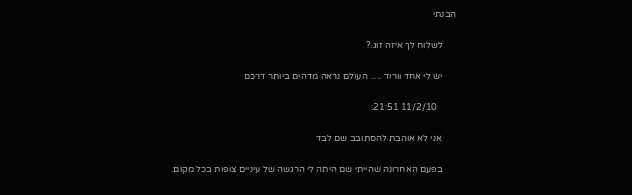הבנתי

      לשלוח לך איזה זוג.?

      יש לי אחד וורוד ..... העולם נראה מדהים ביותר דרכם

        11/2/10 21:51:

      אני לא אוהבת להסתובב שם לבד

      בפעם האחרונה שהייתי שם היתה לי הרגשה של עיניים צופות בכל מקום.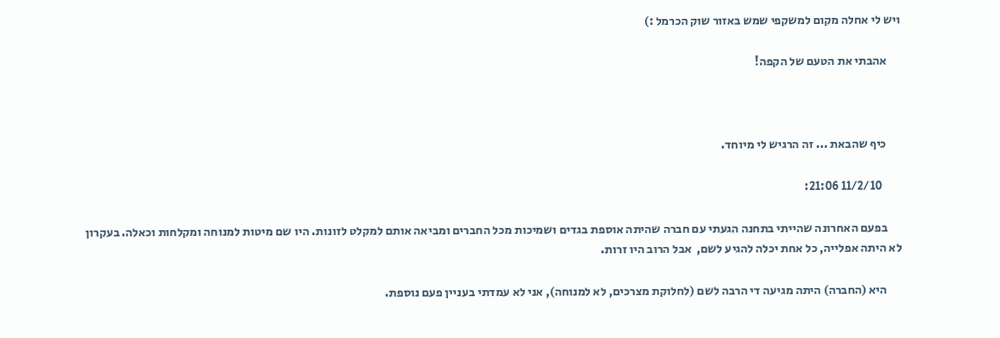ויש לי אחלה מקום למשקפי שמש באזור שוק הכרמל :)

      אהבתי את הטעם של הקפה!



      כיף שהבאת ... זה הרגיש לי מיוחד.

        11/2/10 21:06:

      בפעם האחרונה שהייתי בתחנה הגעתי עם חברה שהיתה אוספת בגדים ושמיכות מכל החברים ומביאה אותם למקלט לזונות. היו שם מיטות למנוחה ומקלחות וכאלה. בעקרון לא היתה אפלייה, כל אחת יכלה להגיע לשם,  אבל הרוב היו זרות.

      היא (החברה) היתה מגיעה די הרבה לשם (לחלוקת מצרכים, לא למנוחה), אני לא עמדתי בעניין פעם נוספת.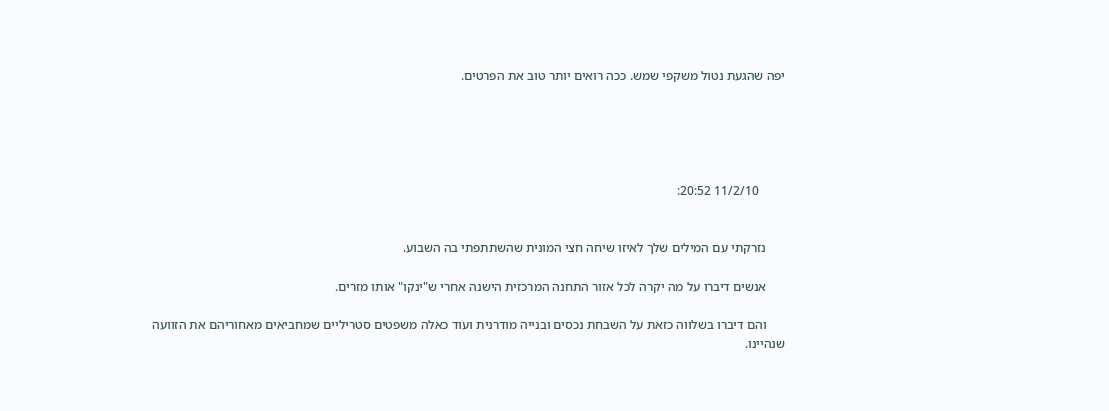יפה שהגעת נטול משקפי שמש. ככה רואים יותר טוב את הפרטים.





        11/2/10 20:52:


      נזרקתי עם המילים שלך לאיזו שיחה חצי המונית שהשתתפתי בה השבוע.

      אנשים דיברו על מה יקרה לכל אזור התחנה המרכזית הישנה אחרי ש"ינקו" אותו מזרים.

      והם דיברו בשלווה כזאת על השבחת נכסים ובנייה מודרנית ועוד כאלה משפטים סטריליים שמחביאים מאחוריהם את הזוועה שנהיינו.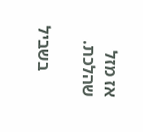אז מזל שהלכת.

      בשביל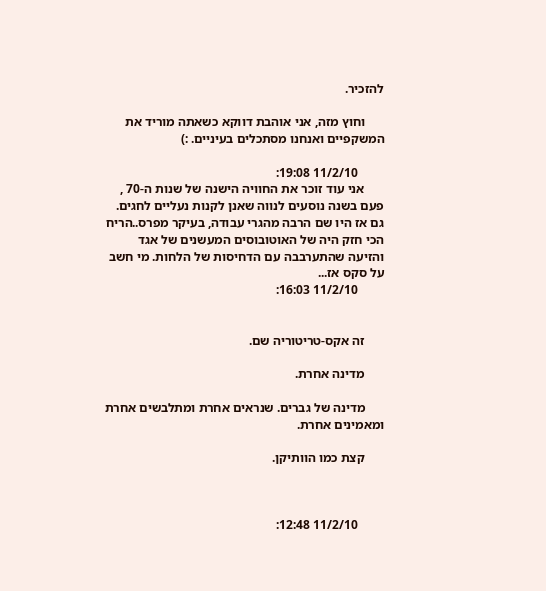להזכיר.

      וחוץ מזה, אני אוהבת דווקא כשאתה מוריד את המשקפיים ואנחנו מסתכלים בעיניים. :)

        11/2/10 19:08:
      אני עוד זוכר את החוויה הישנה של שנות ה-70 , פעם בשנה נוסעים לנווה שאנן לקנות נעליים לחגים. גם אז היו שם הרבה מהגרי עבודה, בעיקר מפרס..הריח הכי חזק היה של האוטובוסים המעשנים של אגד והזיעה שהתערבבה עם הדחיסות של הלחות. מי חשב על סקס אז...
        11/2/10 16:03:


      זה אקס-טריטוריה שם.

      מדינה אחרת.

      מדינה של גברים. שנראים אחרת ומתלבשים אחרת ומאמינים אחרת.

      קצת כמו הוותיקן.



        11/2/10 12:48: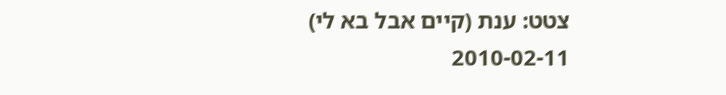צטט: ענת (קיים אבל בא לי) 2010-02-11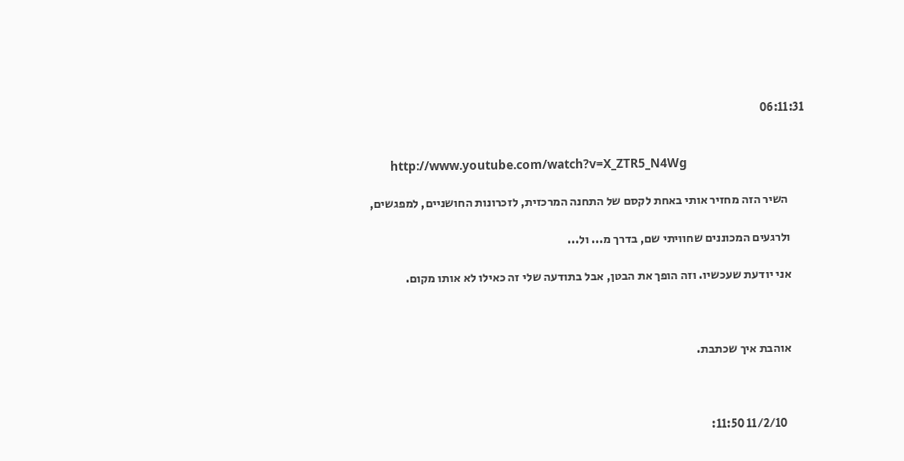06:11:31


       http://www.youtube.com/watch?v=X_ZTR5_N4Wg

       השיר הזה מחזיר אותי באחת לקסם של התחנה המרכזית, לזכרונות החושניים, למפגשים,

      ולרגעים המכוננים שחוויתי שם, בדרך מ... ול...

      אני יודעת שעכשיו. וזה הופך את הבטן, אבל בתודעה שלי זה כאילו לא אותו מקום.



      אוהבת איך שכתבת.



        11/2/10 11:50: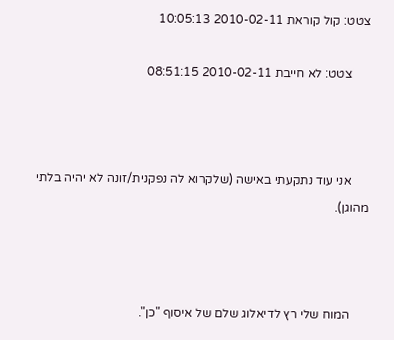צטט: קול קוראת 2010-02-11 10:05:13

      צטט: לא חייבת 2010-02-11 08:51:15



      אני עוד נתקעתי באישה (שלקרוא לה נפקנית/זונה לא יהיה בלתי מהוגן).



      המוח שלי רץ לדיאלוג שלם של איסוף "כן".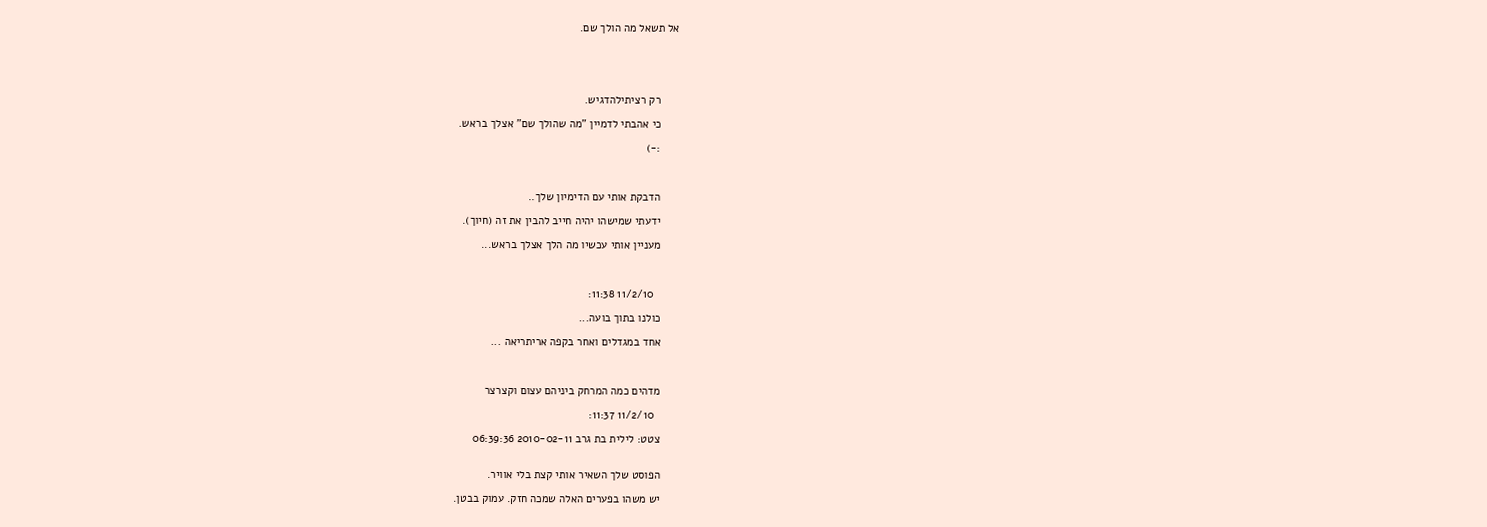אל תשאל מה הולך שם.





      רק רציתילהדגיש.

      כי אהבתי לדמיין "מה שהולך שם" אצלך בראש.

      :-)



      הדבקת אותי עם הדימיון שלך..

      ידעתי שמישהו יהיה חייב להבין את זה (חיוך).

      מעניין אותי עכשיו מה הלך אצלך בראש...



        11/2/10 11:38:

      כולנו בתוך בועה...

      אחד במגדלים ואחר בקפה אריתריאה ...



      מדהים כמה המרחק ביניהם עצום וקצרצר

        11/2/10 11:37:

      צטט: לילית בת גרב 2010-02-11 06:39:36


      הפוסט שלך השאיר אותי קצת בלי אוויר.

      יש משהו בפערים האלה שמכה חזק. עמוק בבטן.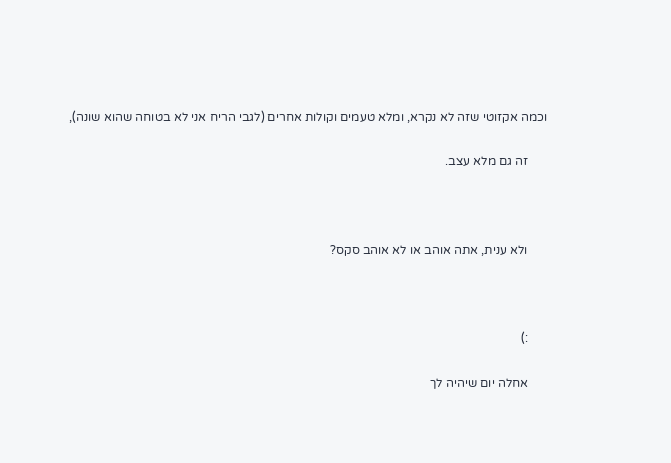וכמה אקזוטי שזה לא נקרא, ומלא טעמים וקולות אחרים (לגבי הריח אני לא בטוחה שהוא שונה),

      זה גם מלא עצב.



      ולא ענית, אתה אוהב או לא אוהב סקס?



      :)

      אחלה יום שיהיה לך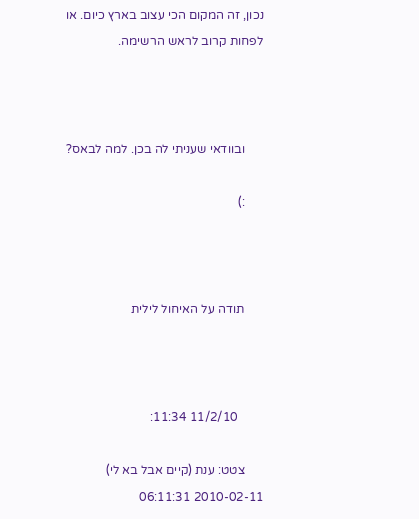נכון, זה המקום הכי עצוב בארץ כיום. או לפחות קרוב לראש הרשימה.



      ובוודאי שעניתי לה בכן. למה לבאס?

      :)



      תודה על האיחול לילית



        11/2/10 11:34:

      צטט: ענת (קיים אבל בא לי) 2010-02-11 06:11:31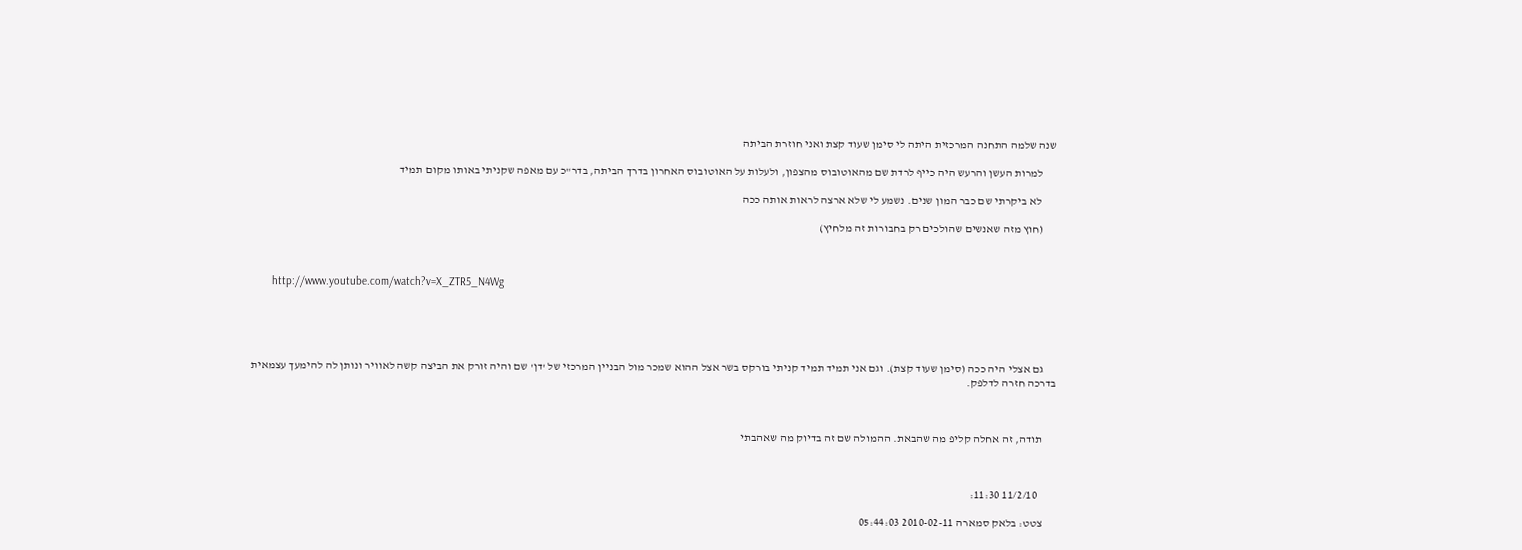שנה שלמה התחנה המרכזית היתה לי סימן שעוד קצת ואני חוזרת הביתה

      למרות העשן והרעש היה כייף לרדת שם מהאוטובוס מהצפון, ולעלות על האוטובוס האחרון בדרך הביתה, בדר"כ עם מאפה שקניתי באותו מקום תמיד

       לא ביקרתי שם כבר המון שנים. נשמע לי שלא ארצה לראות אותה ככה

      (חוץ מזה שאנשים שהולכים רק בחבורות זה מלחיץ)



       http://www.youtube.com/watch?v=X_ZTR5_N4Wg





      גם אצלי היה ככה (סימן שעוד קצת). וגם אני תמיד תמיד קניתי בורקס בשר אצל ההוא שמכר מול הבניין המרכזי של 'דן' שם והיה זורק את הביצה קשה לאוויר ונותן לה להימעך עצמאית בדרכה חזרה לדלפק.



      תודה, זה אחלה קליפ מה שהבאת. ההמולה שם זה בדיוק מה שאהבתי



        11/2/10 11:30:

      צטט: בלאק סמארה 2010-02-11 05:44:03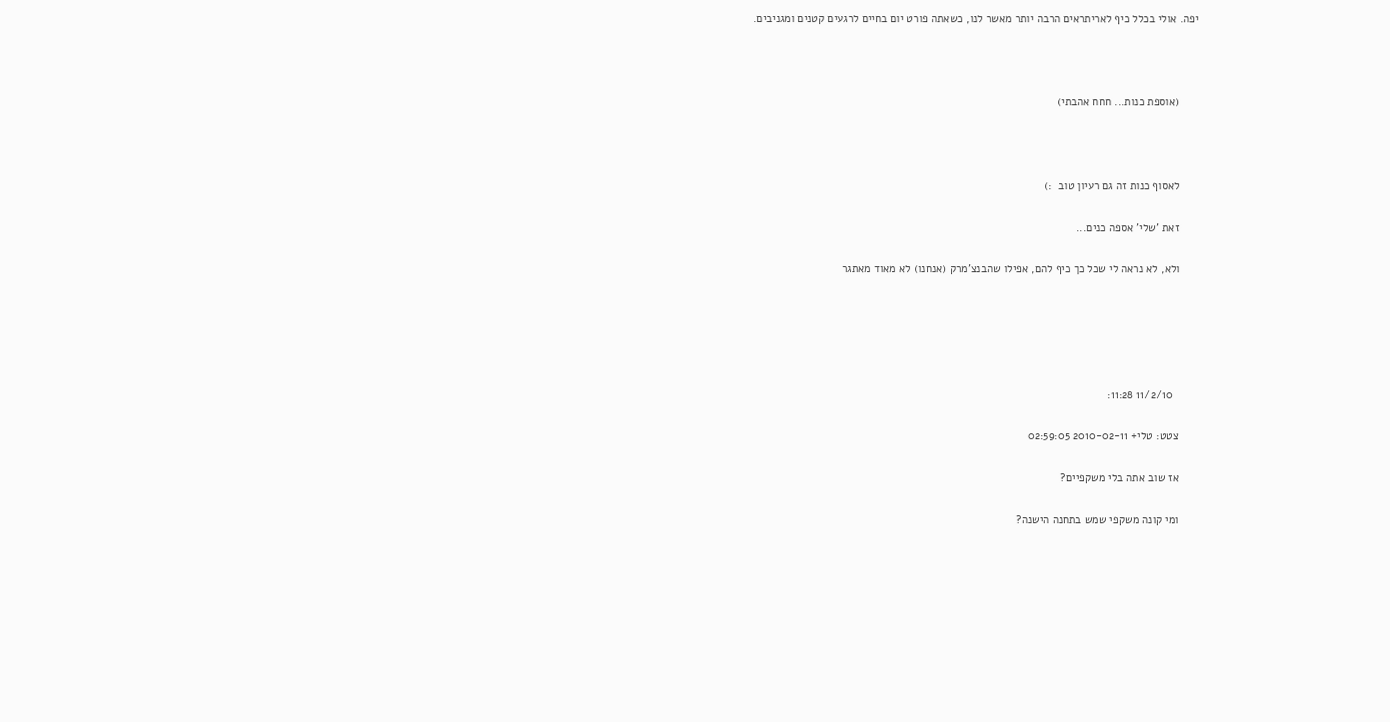יפה. אולי בכלל כיף לאריתראים הרבה יותר מאשר לנו, כשאתה פורט יום בחיים לרגעים קטנים ומגניבים.



      (אוספת כנות... חחח אהבתי)



      לאסוף כנות זה גם רעיון טוב  :)

      זאת 'שלי' אספה כנים...

      ולא, לא נראה לי שכל כך כיף להם, אפילו שהבנצ'מרק (אנחנו) לא מאוד מאתגר





        11/2/10 11:28:

      צטט: טלי+ 2010-02-11 02:59:05

      אז שוב אתה בלי משקפיים?

      ומי קונה משקפי שמש בתחנה הישנה?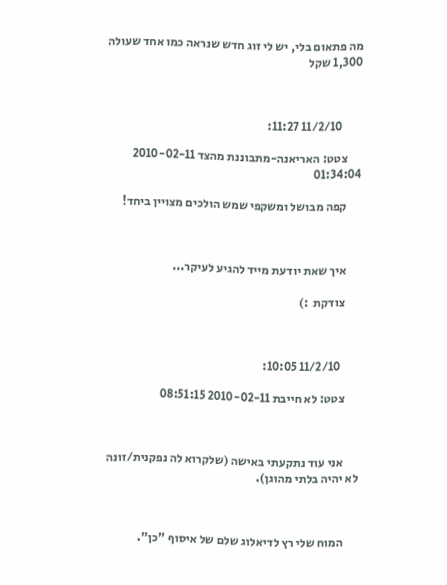מה פתאום בלי, יש לי זוג חדש שנראה כמו אחד שעולה 1,300 שקל



        11/2/10 11:27:

      צטט: האריאנה-מתבוננת מהצד 2010-02-11 01:34:04

      קפה מבושל ומשקפי שמש הולכים מצויין ביחד!



      איך שאת יודעת מייד להגיע לעיקר...

      צודקת  :)



        11/2/10 10:05:

      צטט: לא חייבת 2010-02-11 08:51:15



      אני עוד נתקעתי באישה (שלקרוא לה נפקנית/זונה לא יהיה בלתי מהוגן).



      המוח שלי רץ לדיאלוג שלם של איסוף "כן".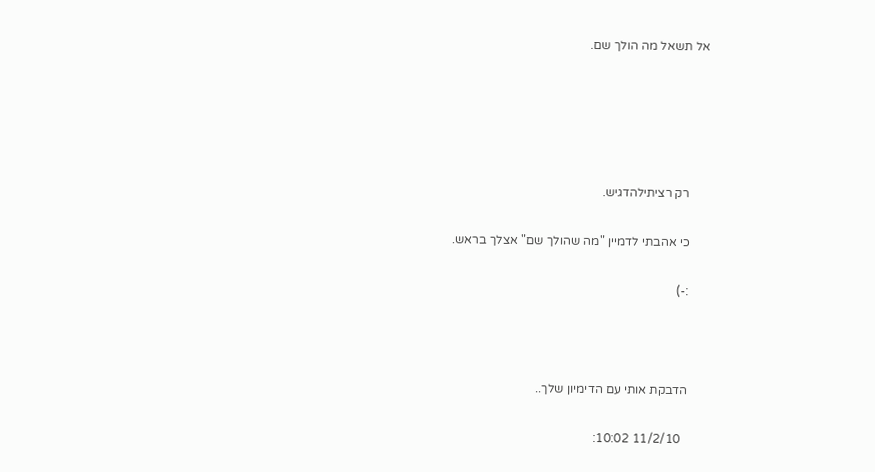אל תשאל מה הולך שם.





      רק רציתילהדגיש.

      כי אהבתי לדמיין "מה שהולך שם" אצלך בראש.

      :-)



      הדבקת אותי עם הדימיון שלך..

        11/2/10 10:02: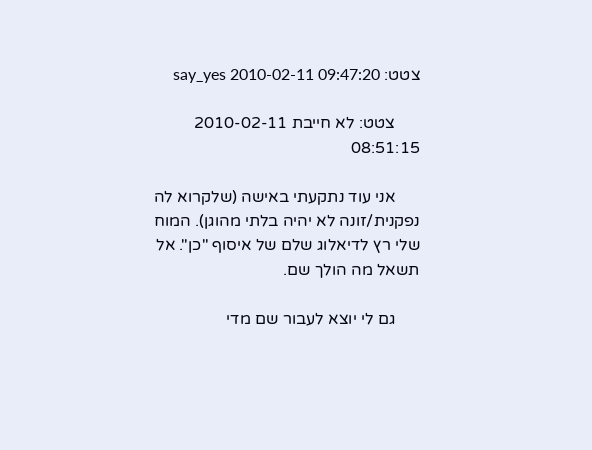צטט: say_yes 2010-02-11 09:47:20

      צטט: לא חייבת 2010-02-11 08:51:15

      אני עוד נתקעתי באישה (שלקרוא לה נפקנית/זונה לא יהיה בלתי מהוגן). המוח שלי רץ לדיאלוג שלם של איסוף "כן". אל תשאל מה הולך שם.

      גם לי יוצא לעבור שם מדי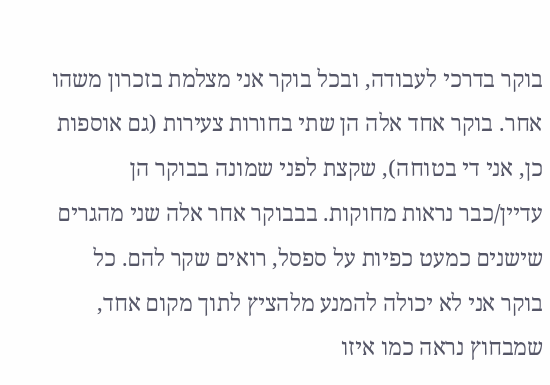בוקר בדרכי לעבודה, ובכל בוקר אני מצלמת בזכרון משהו אחר. בוקר אחד אלה הן שתי בחורות צעירות (גם אוספות כן, אני די בטוחה), שקצת לפני שמונה בבוקר הן עדיין/כבר נראות מחוקות. בבבוקר אחר אלה שני מהגרים שישנים כמעט כפיות על ספסל, רואים שקר להם. כל בוקר אני לא יכולה להמנע מלהציץ לתוך מקום אחד, שמבחוץ נראה כמו איזו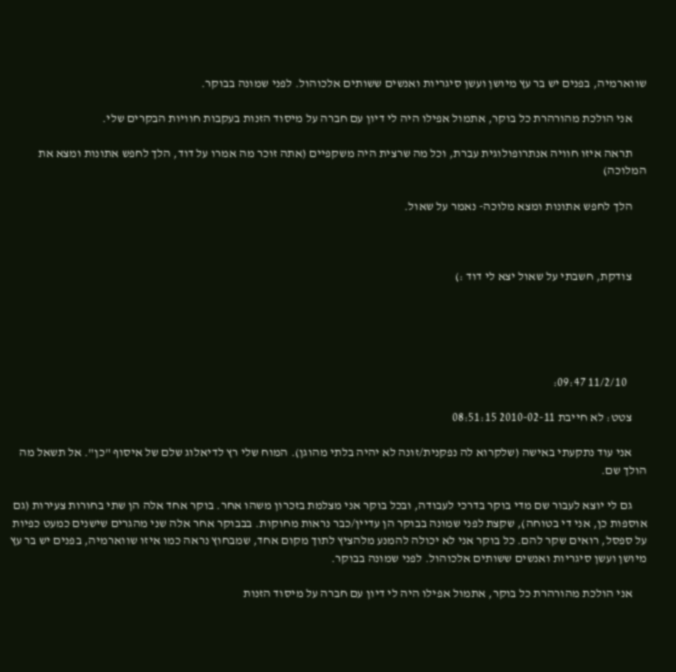שווארמיה, בפנים יש בר עץ מיושן ועשן סיגריות ואנשים ששותים אלכוהול. לפני שמונה בבוקר.

      אני הולכת מהורהרת כל בוקר, אתמול אפילו היה לי דיון עם חברה על מיסוד הזנות בעקבות חוויות הבקרים שלי.

      תראה איזו חוויה אנתרופולוגית עברת, וכל מה שרצית היה משקפיים (אתה זוכר מה אמרו על דוד, הלך לחפש אתונות ומצא את המלוכה)

      הלך לחפש אתונות ומצא מלוכה- נאמר על שאול.



      צודקת, חשבתי על שאול יצא לי דוד :)





        11/2/10 09:47:

      צטט: לא חייבת 2010-02-11 08:51:15

      אני עוד נתקעתי באישה (שלקרוא לה נפקנית/זונה לא יהיה בלתי מהוגן). המוח שלי רץ לדיאלוג שלם של איסוף "כן". אל תשאל מה הולך שם.

      גם לי יוצא לעבור שם מדי בוקר בדרכי לעבודה, ובכל בוקר אני מצלמת בזכרון משהו אחר. בוקר אחד אלה הן שתי בחורות צעירות (גם אוספות כן, אני די בטוחה), שקצת לפני שמונה בבוקר הן עדיין/כבר נראות מחוקות. בבבוקר אחר אלה שני מהגרים שישנים כמעט כפיות על ספסל, רואים שקר להם. כל בוקר אני לא יכולה להמנע מלהציץ לתוך מקום אחד, שמבחוץ נראה כמו איזו שווארמיה, בפנים יש בר עץ מיושן ועשן סיגריות ואנשים ששותים אלכוהול. לפני שמונה בבוקר.

      אני הולכת מהורהרת כל בוקר, אתמול אפילו היה לי דיון עם חברה על מיסוד הזנות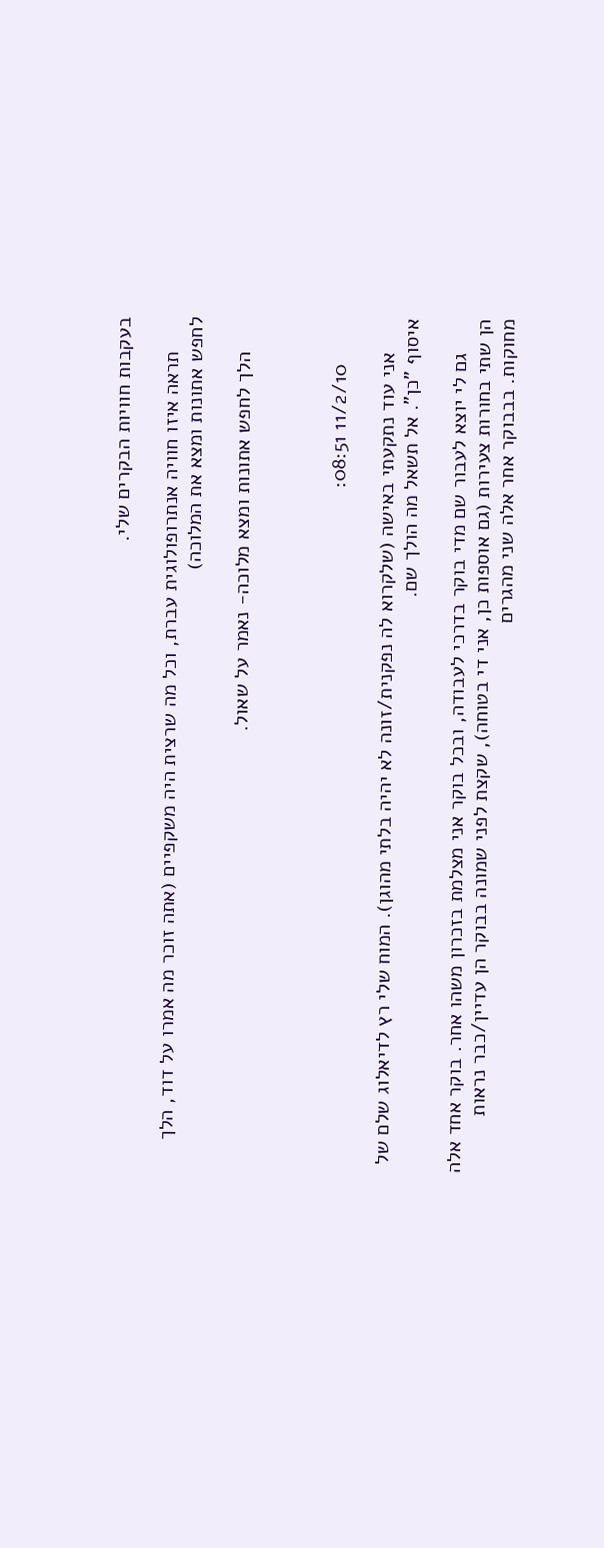בעקבות חוויות הבקרים שלי.

      תראה איזו חוויה אנתרופולוגית עברת, וכל מה שרצית היה משקפיים (אתה זוכר מה אמרו על דוד, הלך לחפש אתונות ומצא את המלוכה)

      הלך לחפש אתונות ומצא מלוכה- נאמר על שאול.



        11/2/10 08:51:

      אני עוד נתקעתי באישה (שלקרוא לה נפקנית/זונה לא יהיה בלתי מהוגן). המוח שלי רץ לדיאלוג שלם של איסוף "כן". אל תשאל מה הולך שם.

      גם לי יוצא לעבור שם מדי בוקר בדרכי לעבודה, ובכל בוקר אני מצלמת בזכרון משהו אחר. בוקר אחד אלה הן שתי בחורות צעירות (גם אוספות כן, אני די בטוחה), שקצת לפני שמונה בבוקר הן עדיין/כבר נראות מחוקות. בבבוקר אחר אלה שני מהגרים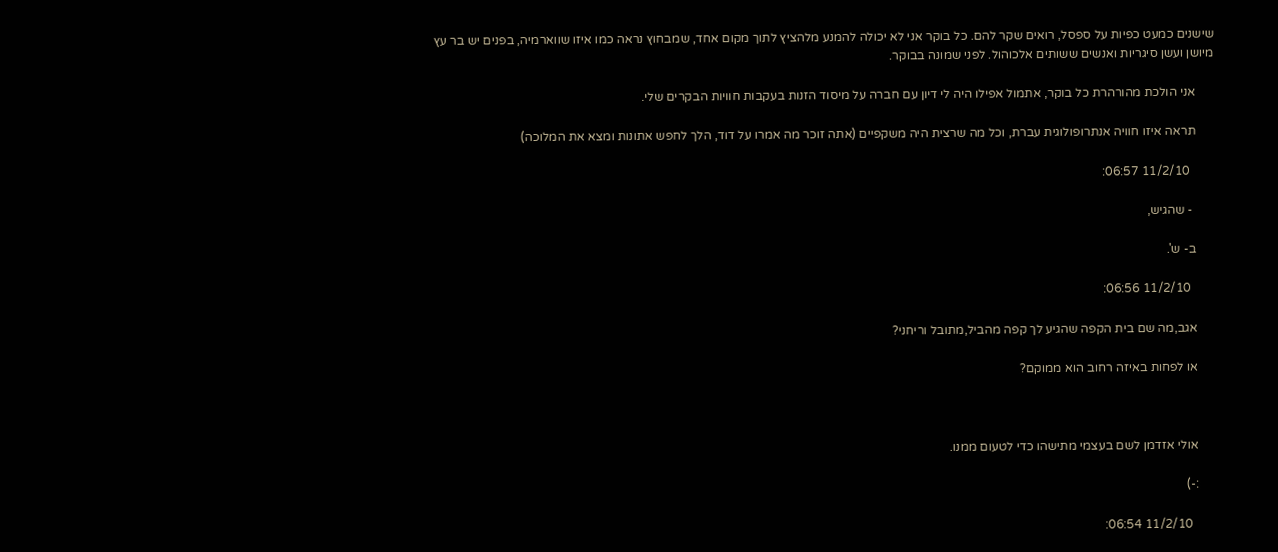שישנים כמעט כפיות על ספסל, רואים שקר להם. כל בוקר אני לא יכולה להמנע מלהציץ לתוך מקום אחד, שמבחוץ נראה כמו איזו שווארמיה, בפנים יש בר עץ מיושן ועשן סיגריות ואנשים ששותים אלכוהול. לפני שמונה בבוקר.

      אני הולכת מהורהרת כל בוקר, אתמול אפילו היה לי דיון עם חברה על מיסוד הזנות בעקבות חוויות הבקרים שלי.

      תראה איזו חוויה אנתרופולוגית עברת, וכל מה שרצית היה משקפיים (אתה זוכר מה אמרו על דוד, הלך לחפש אתונות ומצא את המלוכה)

        11/2/10 06:57:

       - שהגיש,

      ב- ש'.

        11/2/10 06:56:

      אגב,מה שם בית הקפה שהגיע לך קפה מהביל,מתובל וריחני?

      או לפחות באיזה רחוב הוא ממוקם?



      אולי אזדמן לשם בעצמי מתישהו כדי לטעום ממנו.

      :-)

        11/2/10 06:54: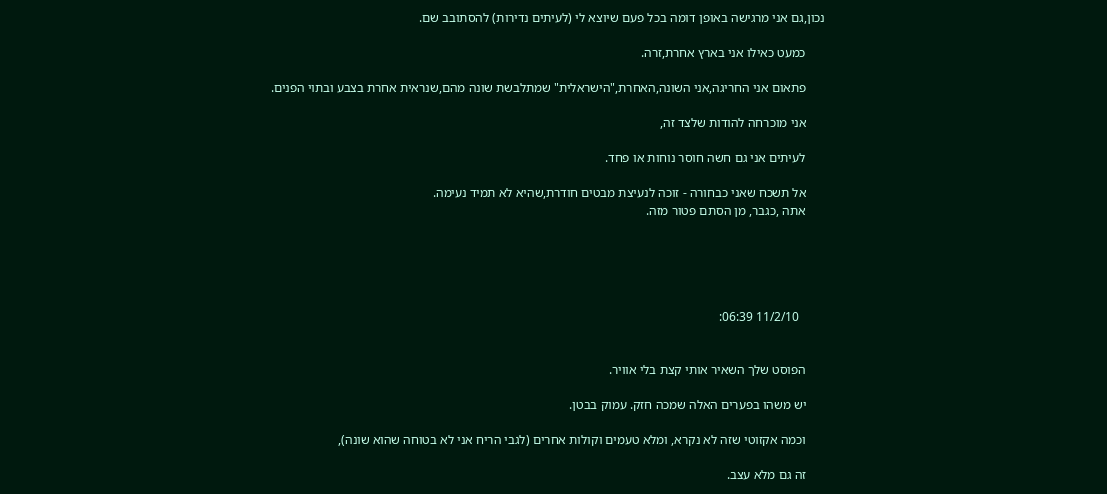נכון,גם אני מרגישה באופן דומה בכל פעם שיוצא לי (לעיתים נדירות) להסתובב שם.

      כמעט כאילו אני בארץ אחרת,זרה.

      פתאום אני החריגה,אני השונה,האחרת,"הישראלית" שמתלבשת שונה מהם,שנראית אחרת בצבע ובתוי הפנים.

      אני מוכרחה להודות שלצד זה,

      לעיתים אני גם חשה חוסר נוחות או פחד.

      אל תשכח שאני כבחורה - זוכה לנעיצת מבטים חודרת,שהיא לא תמיד נעימה.
      אתה ,כגבר, מן הסתם פטור מזה.





        11/2/10 06:39:


      הפוסט שלך השאיר אותי קצת בלי אוויר.

      יש משהו בפערים האלה שמכה חזק. עמוק בבטן.

      וכמה אקזוטי שזה לא נקרא, ומלא טעמים וקולות אחרים (לגבי הריח אני לא בטוחה שהוא שונה),

      זה גם מלא עצב.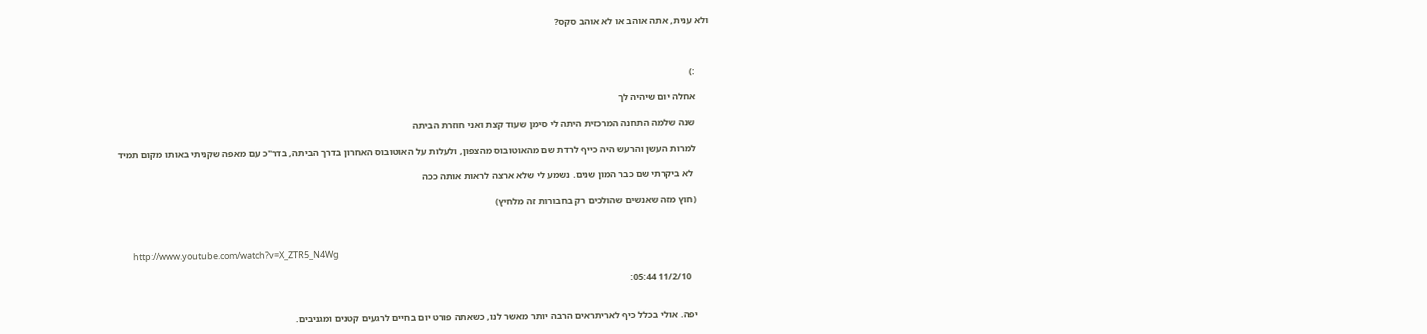ולא ענית, אתה אוהב או לא אוהב סקס?



      :)

      אחלה יום שיהיה לך

      שנה שלמה התחנה המרכזית היתה לי סימן שעוד קצת ואני חוזרת הביתה

      למרות העשן והרעש היה כייף לרדת שם מהאוטובוס מהצפון, ולעלות על האוטובוס האחרון בדרך הביתה, בדר"כ עם מאפה שקניתי באותו מקום תמיד

       לא ביקרתי שם כבר המון שנים. נשמע לי שלא ארצה לראות אותה ככה

      (חוץ מזה שאנשים שהולכים רק בחבורות זה מלחיץ)



       http://www.youtube.com/watch?v=X_ZTR5_N4Wg

        11/2/10 05:44:


      יפה. אולי בכלל כיף לאריתראים הרבה יותר מאשר לנו, כשאתה פורט יום בחיים לרגעים קטנים ומגניבים.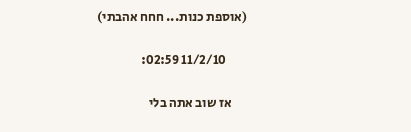(אוספת כנות... חחח אהבתי)

        11/2/10 02:59:

      אז שוב אתה בלי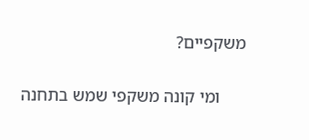משקפיים?

      ומי קונה משקפי שמש בתחנה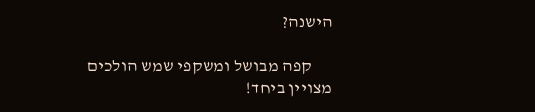הישנה?

      קפה מבושל ומשקפי שמש הולכים מצויין ביחד!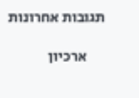תגובות אחרונות

      ארכיון